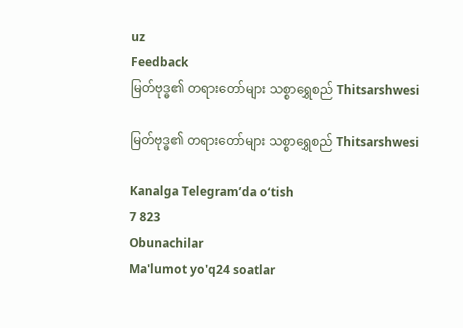uz
Feedback
မြတ်ဗုဒ္ဓ၏ တရားတော်များ သစ္စာရွှေစည် Thitsarshwesi

မြတ်ဗုဒ္ဓ၏ တရားတော်များ သစ္စာရွှေစည် Thitsarshwesi

Kanalga Telegram’da o‘tish
7 823
Obunachilar
Ma'lumot yo'q24 soatlar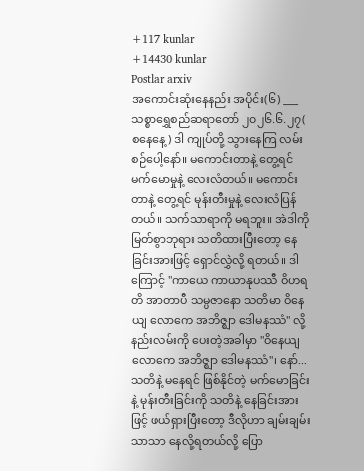+117 kunlar
+14430 kunlar
Postlar arxiv
အကောင်းဆုံးနေနည်း အပိုင်း(၆) ___ သစ္စာရွှေစည်ဆရာတော် ၂၀၂၆.၆.၂၇( စနေနေ့) ဒါ ကျုပ်တို့ သွားနေကြ လမ်းစဉ်ပေါ့နော်။ မကောင်းတာနဲ့ တွေ့ရင် မက်မောမှုနဲ့ လေးလံတယ်။ မကောင်းတာနဲ့ တွေ့ရင် မုန်းတီးမှုနဲ့ လေးလံပြန်တယ်။ သက်သာရာကို မရဘူး။ အဲဒါကို မြတ်စွာဘုရား သတိထားပြီးတော့ နေခြင်းအားဖြင့် ရှောင်လွှဲလို့ ရတယ်။ ဒါကြောင့် "ကာယေ ကာယာနုပဿီ ဝိဟရတိ အာတာပီ သမ္ပဇာနော သတိမာ ဝိနေယျ လောကေ အဘိဇ္ဈာ ဒေါမနဿံ" လို့ နည်းလမ်းကို ပေးတဲ့အခါမှာ "ဝိနေယျ လောကေ အဘိဇ္ဈာ ဒေါမနဿံ"၊ နော်... သတိနဲ့ မနေရင် ဖြစ်နိုင်တဲ့ မက်မောခြင်းနဲ့ မုန်းတီးခြင်းကို သတိနဲ့ နေခြင်းအားဖြင့် ဖယ်ရှားပြီးတော့ ဒီလိုဟာ ချမ်းချမ်းသာသာ နေလို့ရတယ်လို့ ပြော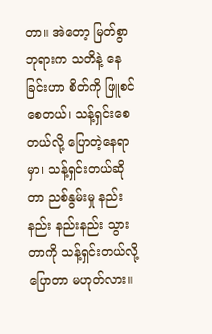တာ။ အဲတော့ မြတ်စွာဘုရားက သတိနဲ့ နေခြင်းဟာ စိတ်ကို ဖြူစင်စေတယ်၊ သန့်ရှင်းစေတယ်လို့ ပြောတဲ့နေရာမှာ၊ သန့်ရှင်းတယ်ဆိုတာ ညစ်နွမ်းမှု နည်းနည်း နည်းနည်း သွားတာကို သန့်ရှင်းတယ်လို့ ပြောတာ မဟုတ်လား။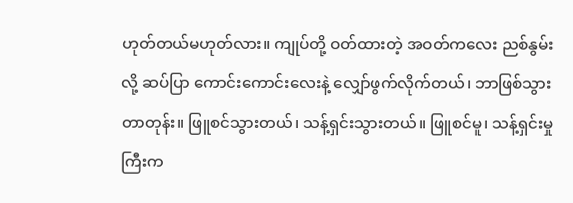ဟုတ်တယ်မဟုတ်လား။ ကျုပ်တို့ ဝတ်ထားတဲ့ အဝတ်ကလေး ညစ်နွမ်းလို့ ဆပ်ပြာ ကောင်းကောင်းလေးနဲ့ လျှော်ဖွက်လိုက်တယ်၊ ဘာဖြစ်သွားတာတုန်း။ ဖြူစင်သွားတယ်၊ သန့်ရှင်းသွားတယ်။ ဖြူစင်မူ၊ သန့်ရှင်းမှုကြီးက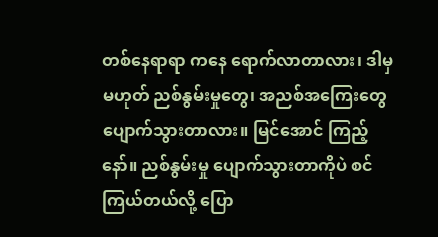တစ်နေရာရာ ကနေ ရောက်လာတာလား၊ ဒါမှမဟုတ် ညစ်နွမ်းမှုတွေ၊ အညစ်အကြေးတွေ ပျောက်သွားတာလား။ မြင်အောင် ကြည့်နော်။ ညစ်နွမ်းမှု ပျောက်သွားတာကိုပဲ စင်ကြယ်တယ်လို့ ပြော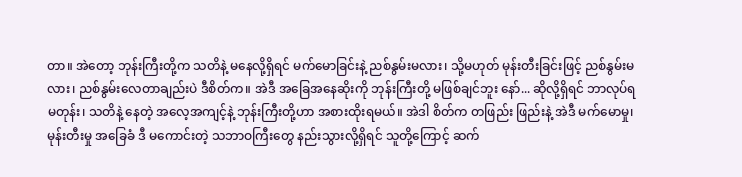တာ။ အဲတော့ ဘုန်းကြီးတို့က သတိနဲ့ မနေလို့ရှိရင် မက်မောခြင်းနဲ့ ညစ်နွမ်းမလား၊ သို့မဟုတ် မုန်းတီးခြင်းဖြင့် ညစ်နွမ်းမလား၊ ညစ်နွမ်းလေတာချည်းပဲ ဒီစိတ်က။ အဲဒီ အခြေအနေဆိုးကို ဘုန်းကြီးတို့ မဖြစ်ချင်ဘူး နော်... ဆိုလို့ရှိရင် ဘာလုပ်ရမတုန်း၊ သတိနဲ့ နေတဲ့ အလေ့အကျင့်နဲ့ ဘုန်းကြီးတို့ဟာ အစားထိုးရမယ်။ အဲဒါ စိတ်က တဖြည်း ဖြည်းနဲ့ အဲဒီ မက်မောမှု၊ မုန်းတီးမှု အခြေခံ ဒီ မကောင်းတဲ့ သဘာဝကြီးတွေ နည်းသွားလို့ရှိရင် သူတို့ကြောင့် ဆက်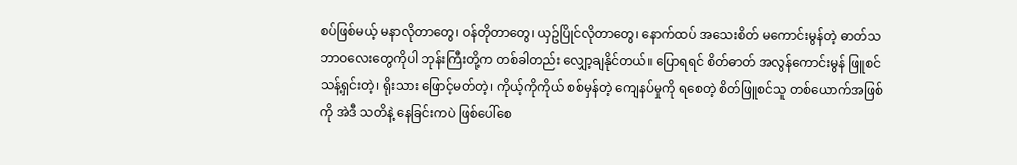စပ်ဖြစ်မယ့် မနာလိုတာတွေ၊ ဝန်တိုတာတွေ၊ ယှဥ်ပြိုင်လိုတာတွေ၊ နောက်ထပ် အသေးစိတ် မကောင်းမွန်တဲ့ ဓာတ်သဘာဝလေးတွေကိုပါ ဘုန်းကြီးတို့က တစ်ခါတည်း လျှော့ချနိုင်တယ်။ ပြောရရင် စိတ်ဓာတ် အလွန်ကောင်းမွန် ဖြူစင် သန့်ရှင်းတဲ့၊ ရိုးသား ဖြောင့်မတ်တဲ့၊ ကိုယ့်ကိုကိုယ် စစ်မှန်တဲ့ ကျေနပ်မှုကို ရစေတဲ့ စိတ်ဖြူစင်သူ တစ်ယောက်အဖြစ်ကို အဲဒီ သတိနဲ့ နေခြင်းကပဲ ဖြစ်ပေါ်စေ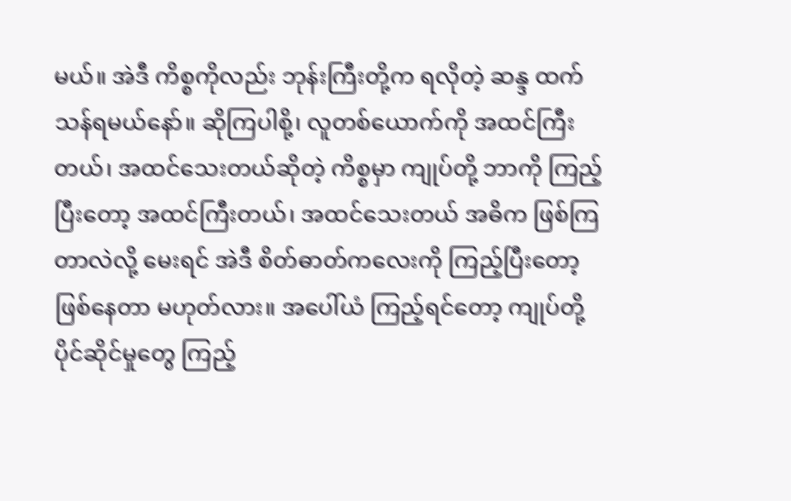မယ်။ အဲဒီ ကိစ္စကိုလည်း ဘုန်းကြီးတို့က ရလိုတဲ့ ဆန္ဒ ထက်သန်ရမယ်နော်။ ဆိုကြပါစို့၊ လူတစ်ယောက်ကို အထင်ကြီးတယ်၊ အထင်သေးတယ်ဆိုတဲ့ ကိစ္စမှာ ကျုပ်တို့ ဘာကို ကြည့်ပြီးတော့ အထင်ကြီးတယ်၊ အထင်သေးတယ် အဓိက ဖြစ်ကြတာလဲလို့ မေးရင် အဲဒီ စိတ်ဓာတ်ကလေးကို ကြည့်ပြီးတော့ ဖြစ်နေတာ မဟုတ်လား။ အပေါ်ယံ ကြည့်ရင်တော့ ကျုပ်တို့ ပိုင်ဆိုင်မှုတွေ ကြည့်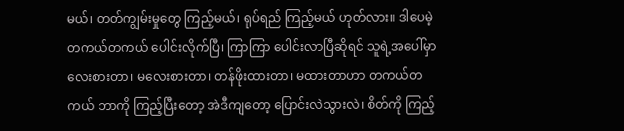မယ်၊ တတ်ကျွမ်းမှုတွေ ကြည့်မယ်၊ ရုပ်ရည် ကြည့်မယ် ဟုတ်လား။ ဒါပေမဲ့ တကယ်တကယ် ပေါင်းလိုက်ပြီ၊ ကြာကြာ ပေါင်းလာပြီဆိုရင် သူရဲ့အပေါ်မှာ လေးစားတာ၊ မလေးစားတာ၊ တန်ဖိုးထားတာ၊ မထားတာဟာ တကယ်တကယ် ဘာကို ကြည့်ပြီးတော့ အဲဒီကျတော့ ပြောင်းလဲသွားလဲ၊ စိတ်ကို ကြည့်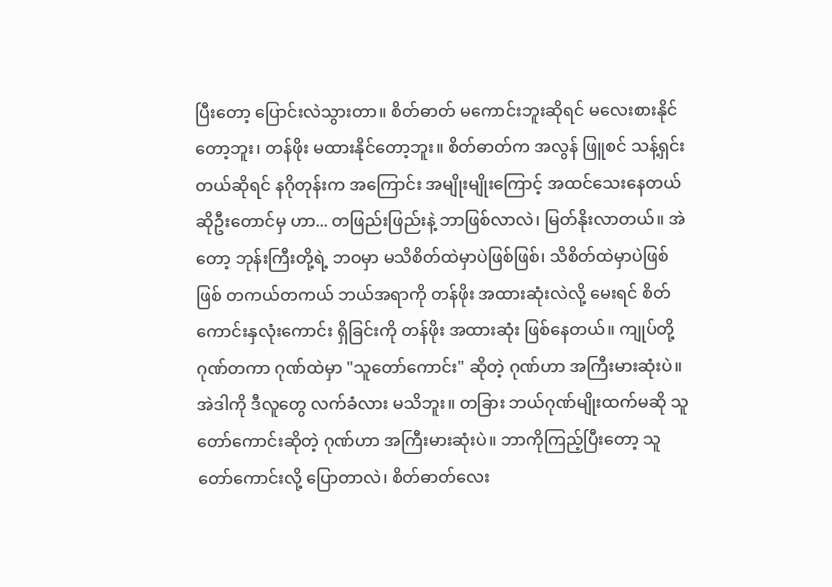ပြီးတော့ ပြောင်းလဲသွားတာ။ စိတ်ဓာတ် မကောင်းဘူးဆိုရင် မလေးစားနိုင်တော့ဘူး၊ တန်ဖိုး မထားနိုင်တော့ဘူး။ စိတ်ဓာတ်က အလွန် ဖြူစင် သန့်ရှင်း တယ်ဆိုရင် နဂိုတုန်းက အကြောင်း အမျိုးမျိုးကြောင့် အထင်သေးနေတယ် ဆိုဦးတောင်မှ ဟာ... တဖြည်းဖြည်းနဲ့ ဘာဖြစ်လာလဲ၊ မြတ်နိုးလာတယ်။ အဲတော့ ဘုန်းကြီးတို့ရဲ့ ဘဝမှာ မသိစိတ်ထဲမှာပဲဖြစ်ဖြစ်၊ သိစိတ်ထဲမှာပဲဖြစ်ဖြစ် တကယ်တကယ် ဘယ်အရာကို တန်ဖိုး အထားဆုံးလဲလို့ မေးရင် စိတ်ကောင်းနှလုံးကောင်း ရှိခြင်းကို တန်ဖိုး အထားဆုံး ဖြစ်နေတယ်။ ကျုပ်တို့ ဂုဏ်တကာ ဂုဏ်ထဲမှာ "သူတော်ကောင်း" ဆိုတဲ့ ဂုဏ်ဟာ အကြီးမားဆုံးပဲ။ အဲဒါကို ဒီလူတွေ လက်ခံလား မသိဘူး။ တခြား ဘယ်ဂုဏ်မျိုးထက်မဆို သူတော်ကောင်းဆိုတဲ့ ဂုဏ်ဟာ အကြီးမားဆုံးပဲ။ ဘာကိုကြည့်ပြီးတော့ သူတော်ကောင်းလို့ ပြောတာလဲ၊ စိတ်ဓာတ်လေး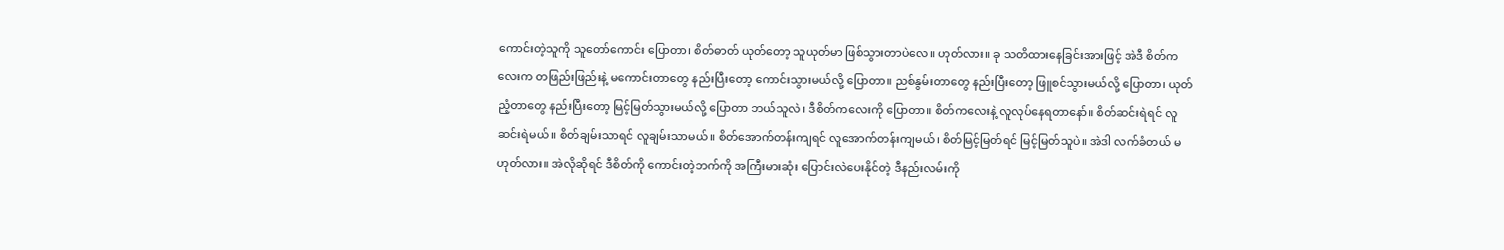ကောင်းတဲ့သူကို သူတော်ကောင်း ပြောတာ၊ စိတ်ဓာတ် ယုတ်တော့ သူယုတ်မာ ဖြစ်သွားတာပဲလေ။ ဟုတ်လား။ ခု သတိထားနေခြင်းအားဖြင့် အဲဒီ စိတ်ကလေးက တဖြည်းဖြည်းနဲ့ မကောင်းတာတွေ နည်းပြီးတော့ ကောင်းသွားမယ်လို့ ပြောတာ။ ညစ်နွမ်းတာတွေ နည်းပြီးတော့ ဖြူစင်သွားမယ်လို့ ပြောတာ၊ ယုတ်ညံ့တာတွေ နည်းပြီးတော့ မြင့်မြတ်သွားမယ်လို့ ပြောတာ ဘယ်သူလဲ၊ ဒီစိတ်ကလေးကို ပြောတာ။ စိတ်ကလေးနဲ့ လူလုပ်နေရတာနော်။ စိတ်ဆင်းရဲရင် လူဆင်းရဲမယ်။ စိတ်ချမ်းသာရင် လူချမ်းသာမယ်။ စိတ်အောက်တန်းကျရင် လူအောက်တန်းကျမယ်၊ စိတ်မြင့်မြတ်ရင် မြင့်မြတ်သူပဲ။ အဲဒါ လက်ခံတယ် မဟုတ်လား။ အဲလိုဆိုရင် ဒီစိတ်ကို ကောင်းတဲ့ဘက်ကို အကြီးမားဆုံး ပြောင်းလဲပေးနိုင်တဲ့ ဒီနည်းလမ်းကို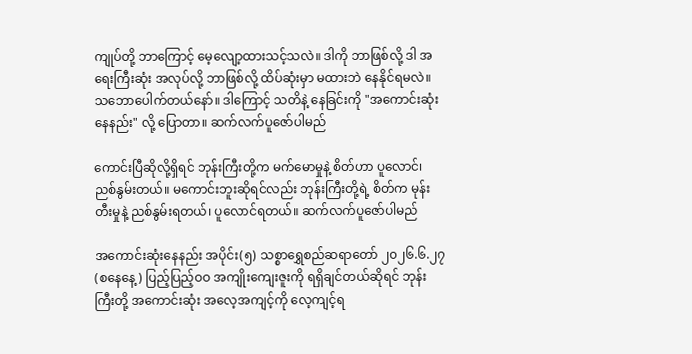ကျုပ်တို့ ဘာကြောင့် မေ့လျော့ထားသင့်သလဲ။ ဒါကို ဘာဖြစ်လို့ ဒါ အရေးကြီးဆုံး အလုပ်လို့ ဘာဖြစ်လို့ ထိပ်ဆုံးမှာ မထားဘဲ နေနိုင်ရမလဲ။ သဘောပေါက်တယ်နော်။ ဒါကြောင့် သတိနဲ့ နေခြင်းကို "အကောင်းဆုံး နေနည်း" လို့ ပြောတာ။ ဆက်လက်ပူဇော်ပါမည်

ကောင်းပြီဆိုလို့ရှိရင် ဘုန်းကြီးတို့က မက်မောမှုနဲ့ စိတ်ဟာ ပူလောင်၊ ညစ်နွမ်းတယ်။ မကောင်းဘူးဆိုရင်လည်း ဘုန်းကြီးတို့ရဲ့ စိတ်က မုန်းတီးမှုနဲ့ ညစ်နွမ်းရတယ်၊ ပူလောင်ရတယ်။ ဆက်လက်ပူဇော်ပါမည်

အကောင်းဆုံးနေနည်း အပိုင်း(၅) သစ္စာရွှေစည်ဆရာတော် ၂၀၂၆.၆.၂၇ (စနေနေ့) ပြည့်ပြည့်ဝဝ အကျိုးကျေးဇူးကို ရရှိချင်တယ်ဆိုရင် ဘုန်းကြီးတို့ အကောင်းဆုံး အလေ့အကျင့်ကို လေ့ကျင့်ရ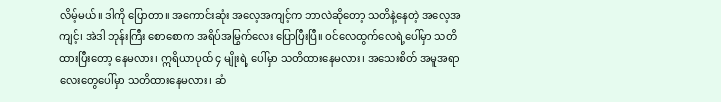လိမ့်မယ်။ ဒါကို ပြောတာ။ အကောင်းဆုံး အလေ့အကျင့်က ဘာလဲဆိုတော့ သတိနဲ့နေတဲ့ အလေ့အကျင့်၊ အဲဒါ ဘုန်းကြီး စောစောက အရိပ်အမြွက်လေး ပြောပြီးပြီ။ ဝင်လေထွက်လေရဲ့ပေါ်မှာ သတိထားပြီးတော့ နေမလား၊ ဣရိယာပုထ် ၄ မျိုးရဲ့ ပေါ်မှာ သတိထားနေမလား၊ အသေးစိတ် အမူအရာလေးတွေပေါ်မှာ သတိထားနေမလား၊ ဆံ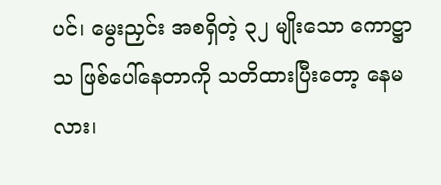ပင်၊ မွေးညှင်း အစရှိတဲ့ ၃၂ မျိုးသော ကောဋ္ဌာသ ဖြစ်ပေါ်နေတာကို သတိထားပြီးတော့ နေမလား၊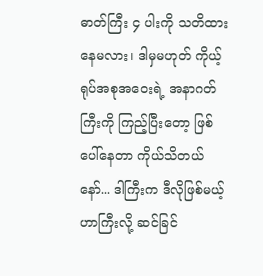ဓာတ်ကြီး ၄ ပါးကို သတိထားနေမလား၊ ဒါမှမဟုတ် ကိုယ့် ရုပ်အစုအဝေးရဲ့ အနာဂတ်ကြီးကို ကြည့်ပြီးတော့ ဖြစ်ပေါ်နေတာ ကိုယ်သိတယ်နော်... ဒါကြီးက ဒီလိုဖြစ်မယ့်ဟာကြီးလို့ ဆင်ခြင်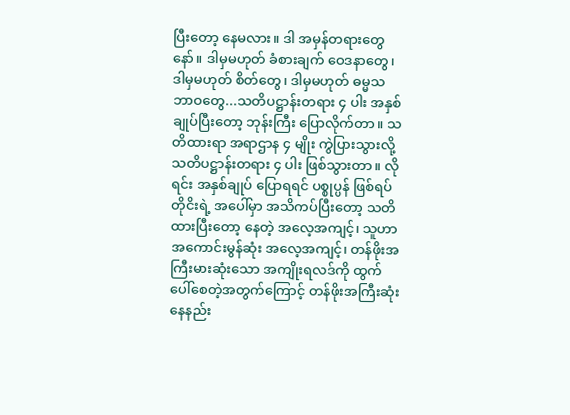ပြီးတော့ နေမလား။ ဒါ အမှန်တရားတွေနော်။ ဒါမှမဟုတ် ခံစားချက် ဝေဒနာတွေ၊ ဒါမှမဟုတ် စိတ်တွေ၊ ဒါမှမဟုတ် ဓမ္မသဘာဝတွေ...သတိပဋ္ဌာန်းတရား ၄ ပါး အနှစ်ချုပ်ပြီးတော့ ဘုန်းကြီး ပြောလိုက်တာ။ သတိထားရာ အရာဌာန ၄ မျိုး ကွဲပြားသွားလို့ သတိပဋ္ဌာန်းတရား ၄ ပါး ဖြစ်သွားတာ။ လိုရင်း အနှစ်ချုပ် ပြောရရင် ပစ္စုပ္ပန် ဖြစ်ရပ်တိုငိးရဲ့ အပေါ်မှာ အသိကပ်ပြီးတော့ သတိထားပြီးတော့ နေတဲ့ အလေ့အကျင့်၊ သူဟာ အကောင်းမွန်ဆုံး အလေ့အကျင့်၊ တန်ဖိုးအကြီးမားဆုံးသော အကျိုးရလဒ်ကို ထွက်ပေါ်စေတဲ့အတွက်ကြောင့် တန်ဖိုးအကြီးဆုံး နေနည်း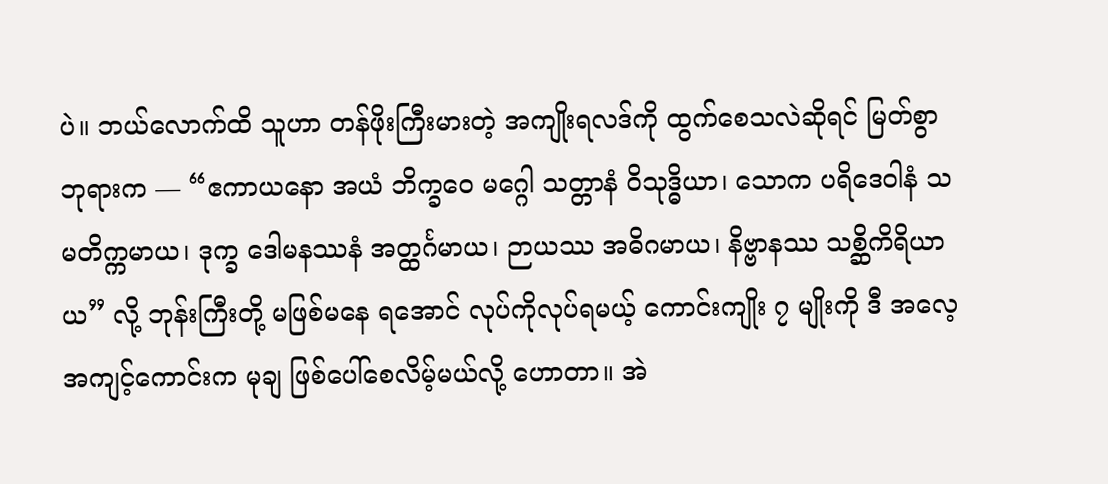ပဲ။ ဘယ်လောက်ထိ သူဟာ တန်ဖိုးကြီးမားတဲ့ အကျိုးရလဒ်ကို ထွက်စေသလဲဆိုရင် မြတ်စွာဘုရားက — “ဧကာယနော အယံ ဘိက္ခဝေ မဂ္ဂေါ သတ္တာနံ ဝိသုဒ္ဓိယာ၊ သောက ပရိဒေဝါနံ သမတိက္ကမာယ၊ ဒုက္ခ ဒေါမနဿနံ အတ္ထင်္ဂမာယ၊ ဉာယဿ အဓိဂမာယ၊ နိဗ္ဗာနဿ သစ္ဆိကိရိယာယ” လို့ ဘုန်းကြီးတို့ မဖြစ်မနေ ရအောင် လုပ်ကိုလုပ်ရမယ့် ကောင်းကျိုး ၇ မျိုးကို ဒီ အလေ့အကျင့်ကောင်းက မုချ ဖြစ်ပေါ်စေလိမ့်မယ်လို့ ဟောတာ။ အဲ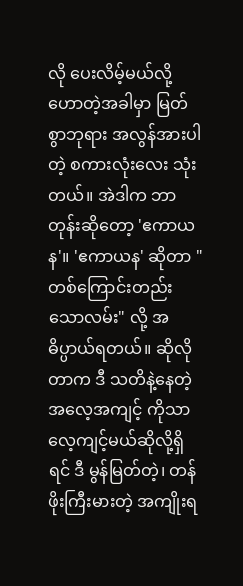လို ပေးလိမ့်မယ်လို့ ဟောတဲ့အခါမှာ မြတ်စွာဘုရား အလွန်အားပါတဲ့ စကားလုံးလေး သုံးတယ်။ အဲဒါက ဘာတုန်းဆိုတော့ 'ဧကာယန'။ 'ဧကာယန' ဆိုတာ "တစ်ကြောင်းတည်း သောလမ်း" လို့ အဓိပ္ပာယ်ရတယ်။ ဆိုလိုတာက ဒီ သတိနဲ့နေတဲ့ အလေ့အကျင့် ကိုသာ လေ့ကျင့်မယ်ဆိုလို့ရှိရင် ဒီ မွန်မြတ်တဲ့၊ တန်ဖိုးကြီးမားတဲ့ အကျိုးရ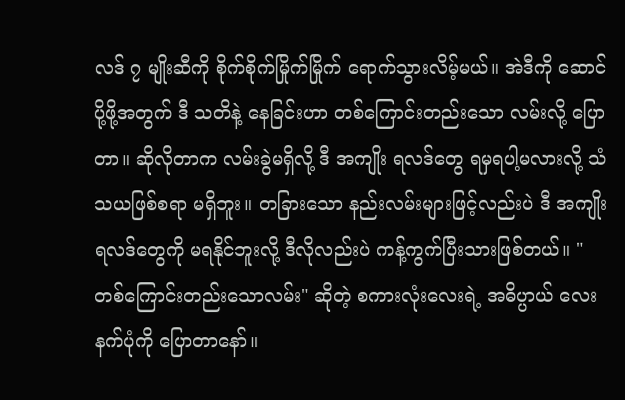လဒ် ၇ မျိုးဆီကို စိုက်စိုက်မြိုက်မြိုက် ရောက်သွားလိမ့်မယ်။ အဲဒီကို ဆောင်ပို့ဖို့အတွက် ဒီ သတိနဲ့ နေခြင်းဟာ တစ်ကြောင်းတည်းသော လမ်းလို့ ပြောတာ။ ဆိုလိုတာက လမ်းခွဲမရှိလို့ ဒီ အကျိုး ရလဒ်တွေ ရမှရပါ့မလားလို့ သံသယဖြစ်စရာ မရှိဘူး။ တခြားသော နည်းလမ်းများဖြင့်လည်းပဲ ဒီ အကျိုးရလဒ်တွေကို မရနိုင်ဘူးလို့ ဒီလိုလည်းပဲ ကန့်ကွက်ပြီးသားဖြစ်တယ်။ "တစ်ကြောင်းတည်းသောလမ်း" ဆိုတဲ့ စကားလုံးလေးရဲ့ အဓိပ္ပာယ် လေးနက်ပုံကို ပြောတာနော်။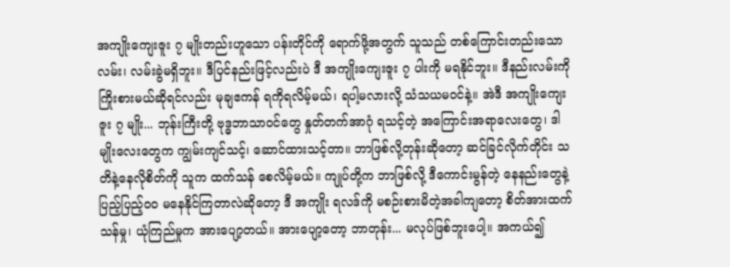အကျိုးကျေးဇူး ၇ မျိုးတည်းဟူသော ပန်းတိုင်ကို ရောက်ဖို့အတွက် သူသည် တစ်ကြောင်းတည်းသောလမ်း၊ လမ်းခွဲမရှိဘူး။ ဒီပြင်နည်းဖြင့်လည်းပဲ ဒီ အကျိုးကျေးဇူး ၇ ပါးကို မရနိုင်ဘူး။ ဒီနည်းလမ်းကို ကြိုးစားမယ်ဆိုရင်လည်း မုချဧကန် ရကိုရလိမ့်မယ်၊ ရပါ့မလားလို့ သံသယမဝင်နဲ့။ အဲဒီ အကျိုးကျေးဇူး ၇ မျိုး... ဘုန်းကြီးတို့ ဗုဒ္ဓဘာသာဝင်တွေ နှုတ်တက်အာဂုံ ရသင့်တဲ့ အကြောင်းအရာလေးတွေ၊ ဒါမျိုးလေးတွေက ကျွမ်းကျင်သင့်၊ ဆောင်ထားသင့်တာ။ ဘာဖြစ်လို့တုန်းဆိုတော့ ဆင်ခြင်လိုက်တိုင်း သတိနဲ့နေလိုစိတ်ကို သူက ထက်သန် စေလိမ့်မယ်။ ကျုပ်တို့က ဘာဖြစ်လို့ ဒီကောင်းမွန်တဲ့ နေနည်းတွေနဲ့ ပြည့်ပြည့်ဝဝ မနေနိုင်ကြတာလဲဆိုတော့ ဒီ အကျိုး ရလဒ်ကို မစဉ်းစားမိတဲ့အခါကျတော့ စိတ်အားထက်သန်မှု၊ ယုံကြည်မှုက အားပျော့တယ်။ အားပျော့တော့ ဘာတုန်း... မလုပ်ဖြစ်ဘူးပေါ့။ အကယ်၍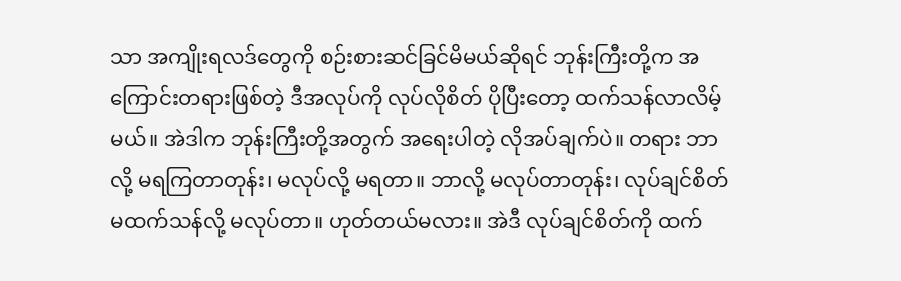သာ အကျိုးရလဒ်တွေကို စဉ်းစားဆင်ခြင်မိမယ်ဆိုရင် ဘုန်းကြီးတို့က အကြောင်းတရားဖြစ်တဲ့ ဒီအလုပ်ကို လုပ်လိုစိတ် ပိုပြီးတော့ ထက်သန်လာလိမ့်မယ်။ အဲဒါက ဘုန်းကြီးတို့အတွက် အရေးပါတဲ့ လိုအပ်ချက်ပဲ။ တရား ဘာလို့ မရကြတာတုန်း၊ မလုပ်လို့ မရတာ။ ဘာလို့ မလုပ်တာတုန်း၊ လုပ်ချင်စိတ် မထက်သန်လို့ မလုပ်တာ။ ဟုတ်တယ်မလား။ အဲဒီ လုပ်ချင်စိတ်ကို ထက်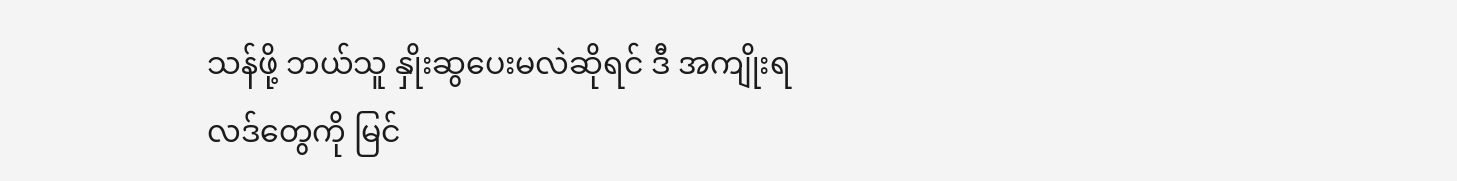သန်ဖို့ ဘယ်သူ နှိုးဆွပေးမလဲဆိုရင် ဒီ အကျိုးရလဒ်တွေကို မြင်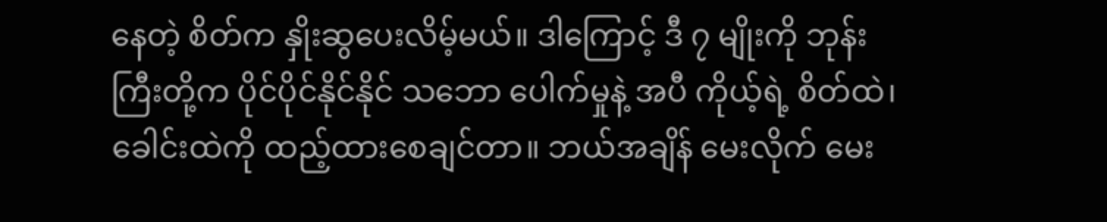နေတဲ့ စိတ်က နှိုးဆွပေးလိမ့်မယ်။ ဒါကြောင့် ဒီ ၇ မျိုးကို ဘုန်းကြီးတို့က ပိုင်ပိုင်နိုင်နိုင် သဘော ပေါက်မှုနဲ့ အပီ ကိုယ့်ရဲ့ စိတ်ထဲ၊ ခေါင်းထဲကို ထည့်ထားစေချင်တာ။ ဘယ်အချိန် မေးလိုက် မေး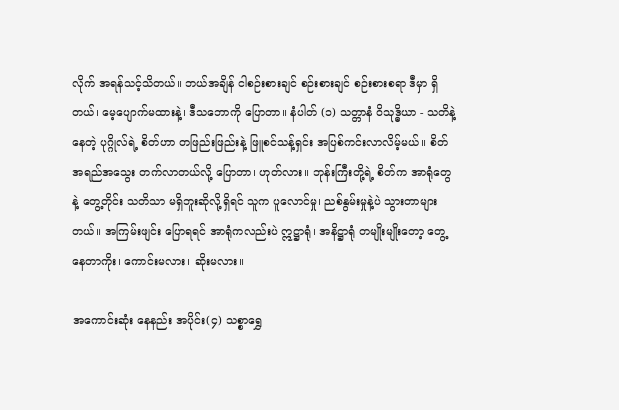လိုက် အရန်သင့်သိတယ်။ ဘယ်အချိန် ငါစဉ်းစားချင် စဉ်းစားချင် စဉ်းစားစရာ ဒီမှာ ရှိတယ်၊ မေ့ပျောက်မထားနဲ့၊ ဒီသဘောကို ပြောတာ။ နံပါတ် (၁) သတ္တာနံ ဝိသုဒ္ဓိယာ - သတိနဲ့နေတဲ့ ပုဂ္ဂိုလ်ရဲ့ စိတ်ဟာ တဖြည်းဖြည်းနဲ့ ဖြူစင်သန့်ရှင်း အပြစ်ကင်းလာလိမ့်မယ်။ စိတ်အရည်အသွေး တက်လာတယ်လို့ ပြောတာ၊ ဟုတ်လား။ ဘုန်းကြီးတို့ရဲ့ စိတ်က အာရုံတွေနဲ့ တွေ့တိုင်း သတိသာ မရှိဘူးဆိုလို့ရှိရင် သူက ပူလောင်မှု၊ ညစ်နွမ်းမှုနဲ့ပဲ သွားတာများတယ်။ အကြမ်းဖျင်း ပြောရရင် အာရုံကလည်းပဲ ဣဋ္ဌာရုံ၊ အနိဋ္ဌာရုံ တမျိုးမျိုးတော့ တွေ့နေတာကိုး၊ ကောင်းမလား၊ ဆိုးမလား။

အကောင်းဆုံး နေနည်း အပိုင်း(၄) သစ္စာရွှေ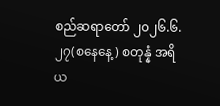စည်ဆရာတော် ၂၀၂၆.၆.၂၇(စနေနေ့) စတုန္နံ အရိယ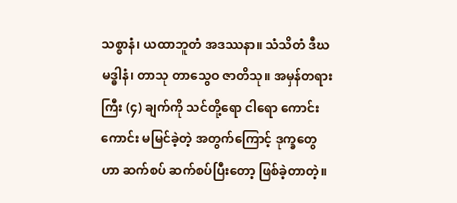သစ္စာနံ၊ ယထာဘူတံ အဒဿနာ။ သံသိတံ ဒီဃမဒ္ဓါနံ၊ တာသု တာသွေဝ ဇာတိသု။ အမှန်တရားကြီး (၄) ချက်ကို သင်တို့ရော ငါရော ကောင်းကောင်း မမြင်ခဲ့တဲ့ အတွက်ကြောင့် ဒုက္ခတွေဟာ ဆက်စပ် ဆက်စပ်ပြီးတော့ ဖြစ်ခဲ့တာတဲ့။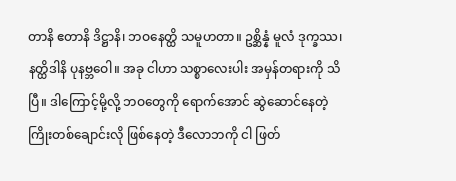တာနိ ဧတာနိ ဒိဋ္ဌာနိ၊ ဘဝနေတ္ထိ သမူဟတာ။ ဥစ္ဆိန္နံ မူလံ ဒုက္ခဿ၊ နတ္ထိဒါနိ ပုနဗ္ဘဝေါ။ အခု ငါဟာ သစ္စာလေးပါး အမှန်တရားကို သိပြီ။ ဒါကြောင့်မို့လို့ ဘဝတွေကို ရောက်အောင် ဆွဲဆောင်နေတဲ့ ကြိုးတစ်ချောင်းလို ဖြစ်နေတဲ့ ဒီလောဘကို ငါ ဖြတ်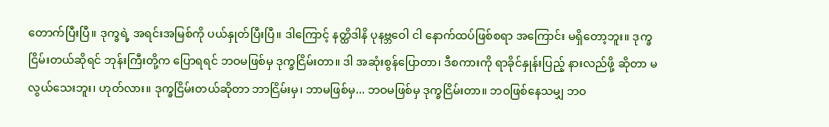တောက်ပြီးပြီ။ ဒုက္ခရဲ့ အရင်းအမြစ်ကို ပယ်နှုတ်ပြီးပြီ။ ဒါကြောင့် နတ္ထိဒါနိ ပုနဗ္ဘဝေါ ငါ နောက်ထပ်ဖြစ်စရာ အကြောင်း မရှိတော့ဘူး။ ဒုက္ခငြိမ်းတယ်ဆိုရင် ဘုန်းကြီးတို့က ပြောရရင် ဘဝမဖြစ်မှ ဒုက္ခငြိမ်းတာ။ ဒါ အဆုံးစွန်ပြောတာ၊ ဒီစကားကို ရာခိုင်နှုန်းပြည့် နားလည်ဖို့ ဆိုတာ မလွယ်သေးဘူး၊ ဟုတ်လား။ ဒုက္ခငြိမ်းတယ်ဆိုတာ ဘာငြိမ်းမှ၊ ဘာမဖြစ်မှ... ဘဝမဖြစ်မှ ဒုက္ခငြိမ်းတာ။ ဘဝဖြစ်နေသမျှ ဘဝ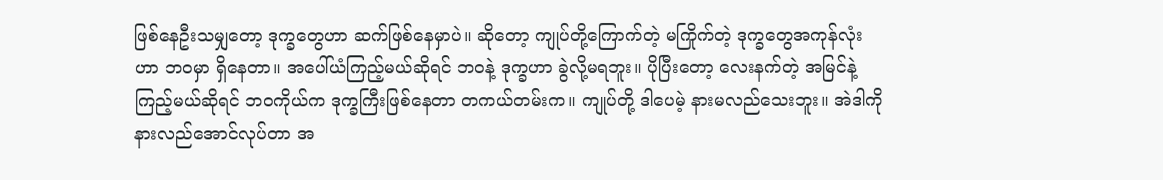ဖြစ်နေဦးသမျှတော့ ဒုက္ခတွေဟာ ဆက်ဖြစ်နေမှာပဲ။ ဆိုတော့ ကျုပ်တို့ကြောက်တဲ့ မကြိုက်တဲ့ ဒုက္ခတွေအကုန်လုံးဟာ ဘဝမှာ ရှိနေတာ။ အပေါ်ယံကြည့်မယ်ဆိုရင် ဘဝနဲ့ ဒုက္ခဟာ ခွဲလို့မရဘူး။ ပိုပြီးတော့ လေးနက်တဲ့ အမြင်နဲ့ ကြည့်မယ်ဆိုရင် ဘဝကိုယ်က ဒုက္ခကြီးဖြစ်နေတာ တကယ်တမ်းက။ ကျုပ်တို့ ဒါပေမဲ့ နားမလည်သေးဘူး။ အဲဒါကို နားလည်အောင်လုပ်တာ အ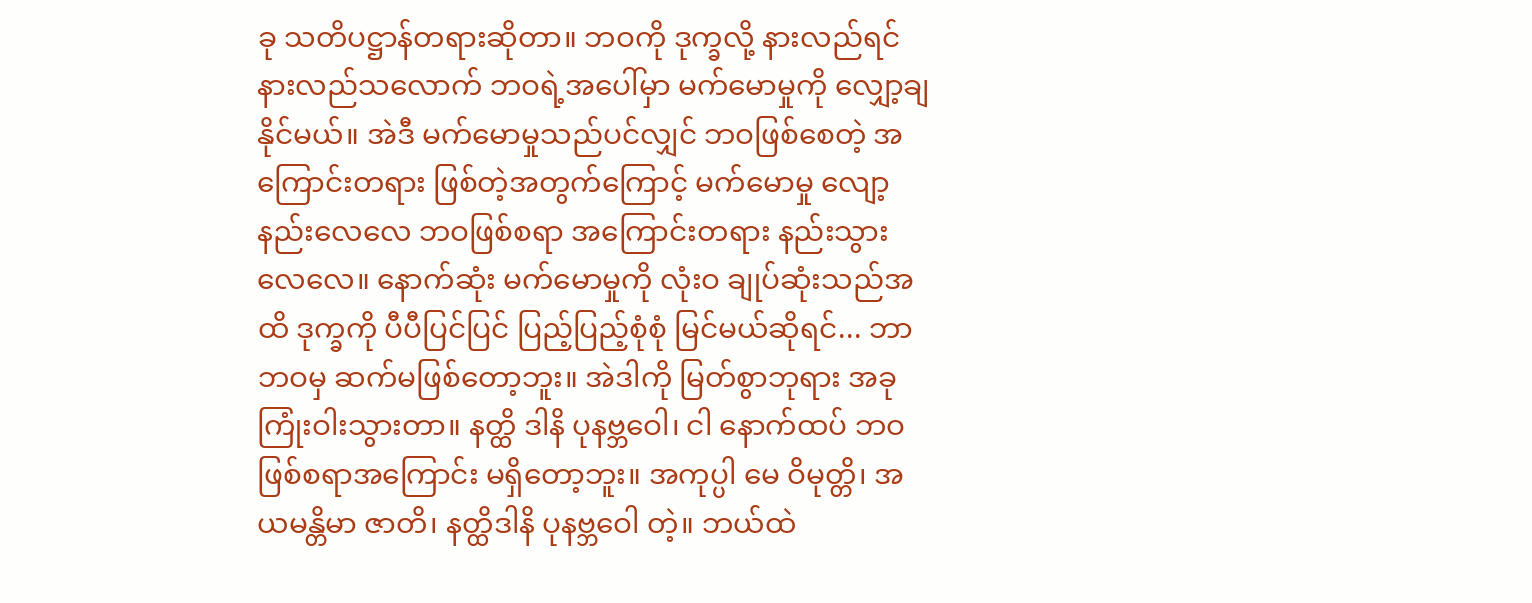ခု သတိပဋ္ဌာန်တရားဆိုတာ။ ဘဝကို ဒုက္ခလို့ နားလည်ရင် နားလည်သလောက် ဘဝရဲ့အပေါ်မှာ မက်မောမှုကို လျှော့ချနိုင်မယ်။ အဲဒီ မက်မောမှုသည်ပင်လျှင် ဘဝဖြစ်စေတဲ့ အကြောင်းတရား ဖြစ်တဲ့အတွက်ကြောင့် မက်မောမှု လျော့နည်းလေလေ ဘဝဖြစ်စရာ အကြောင်းတရား နည်းသွားလေလေ။ နောက်ဆုံး မက်မောမှုကို လုံးဝ ချုပ်ဆုံးသည်အထိ ဒုက္ခကို ပီပီပြင်ပြင် ပြည့်ပြည့်စုံစုံ မြင်မယ်ဆိုရင်... ဘာဘဝမှ ဆက်မဖြစ်တော့ဘူး။ အဲဒါကို မြတ်စွာဘုရား အခု ကြုံးဝါးသွားတာ။ နတ္ထိ ဒါနိ ပုနဗ္ဘဝေါ၊ ငါ နောက်ထပ် ဘဝဖြစ်စရာအကြောင်း မရှိတော့ဘူး။ အကုပ္ပါ မေ ဝိမုတ္တိ၊ အယမန္တိမာ ဇာတိ၊ နတ္ထိဒါနိ ပုနဗ္ဘဝေါ တဲ့။ ဘယ်ထဲ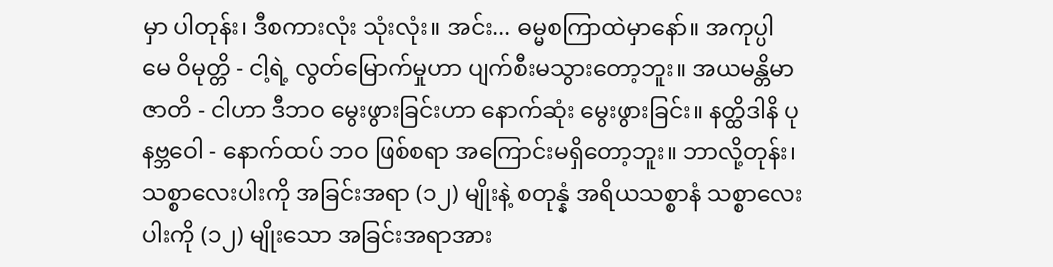မှာ ပါတုန်း၊ ဒီစကားလုံး သုံးလုံး။ အင်း... ဓမ္မစကြာထဲမှာနော်။ အကုပ္ပါ မေ ဝိမုတ္တိ - ငါ့ရဲ့ လွတ်မြောက်မှုဟာ ပျက်စီးမသွားတော့ဘူး။ အယမန္တိမာ ဇာတိ - ငါဟာ ဒီဘဝ မွေးဖွားခြင်းဟာ နောက်ဆုံး မွေးဖွားခြင်း။ နတ္ထိဒါနိ ပုနဗ္ဘဝေါ - နောက်ထပ် ဘဝ ဖြစ်စရာ အကြောင်းမရှိတော့ဘူး။ ဘာလို့တုန်း၊ သစ္စာလေးပါးကို အခြင်းအရာ (၁၂) မျိုးနဲ့ စတုန္နံ အရိယသစ္စာနံ သစ္စာလေးပါးကို (၁၂) မျိုးသော အခြင်းအရာအား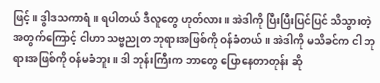ဖြင့်။ ဒွါဒသကာရံ။ ရပါတယ် ဒီလူတွေ ဟုတ်လား။ အဲဒါကို ပြီးပြီးပြင်ပြင် သိသွားတဲ့ အတွက်ကြောင့် ငါဟာ သဗ္ဗညုတ ဘုရားအဖြစ်ကို ဝန်ခံတယ်။ အဲဒါကို မသိခင်က ငါ ဘုရားအဖြစ်ကို ဝန်မခံဘူး။ ဒါ ဘုန်းကြီးက ဘာတွေ ပြောနေတာတုန်း ဆို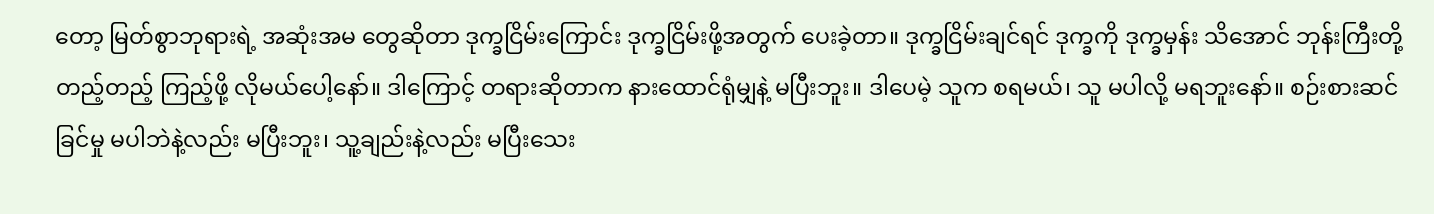တော့ မြတ်စွာဘုရားရဲ့ အဆုံးအမ တွေဆိုတာ ဒုက္ခငြိမ်းကြောင်း ဒုက္ခငြိမ်းဖို့အတွက် ပေးခဲ့တာ။ ဒုက္ခငြိမ်းချင်ရင် ဒုက္ခကို ဒုက္ခမှန်း သိအောင် ဘုန်းကြီးတို့ တည့်တည့် ကြည့်ဖို့ လိုမယ်ပေါ့နော်။ ဒါကြောင့် တရားဆိုတာက နားထောင်ရုံမျှနဲ့ မပြီးဘူး။ ဒါပေမဲ့ သူက စရမယ်၊ သူ မပါလို့ မရဘူးနော်။ စဉ်းစားဆင်ခြင်မှု မပါဘဲနဲ့လည်း မပြီးဘူး၊ သူ့ချည်းနဲ့လည်း မပြီးသေး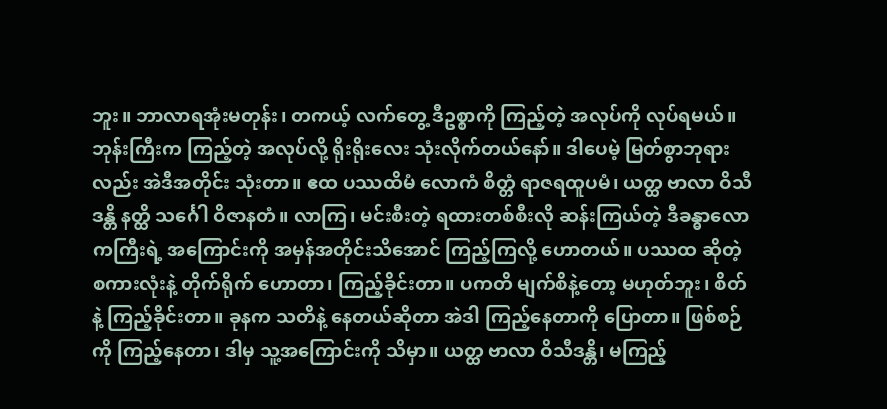ဘူး။ ဘာလာရအုံးမတုန်း၊ တကယ့် လက်တွေ့ ဒီဥစ္စာကို ကြည့်တဲ့ အလုပ်ကို လုပ်ရမယ်။ ဘုန်းကြီးက ကြည့်တဲ့ အလုပ်လို့ ရိုးရိုးလေး သုံးလိုက်တယ်နော်။ ဒါပေမဲ့ မြတ်စွာဘုရားလည်း အဲဒီအတိုင်း သုံးတာ။ ဧထ ပဿထိမံ လောကံ စိတ္တံ ရာဇရထူပမံ၊ ယတ္ထ ဗာလာ ဝိသီဒန္တိ နတ္ထိ သင်္ဂေါ ဝိဇာနတံ။ လာကြ၊ မင်းစီးတဲ့ ရထားတစ်စီးလို ဆန်းကြယ်တဲ့ ဒီခန္ဓာလောကကြီးရဲ့ အကြောင်းကို အမှန်အတိုင်းသိအောင် ကြည့်ကြလို့ ဟောတယ်။ ပဿထ ဆိုတဲ့ စကားလုံးနဲ့ တိုက်ရိုက် ဟောတာ၊ ကြည့်ခိုင်းတာ။ ပကတိ မျက်စိနဲ့တော့ မဟုတ်ဘူး၊ စိတ်နဲ့ ကြည့်ခိုင်းတာ။ ခုနက သတိနဲ့ နေတယ်ဆိုတာ အဲဒါ ကြည့်နေတာကို ပြောတာ။ ဖြစ်စဉ်ကို ကြည့်နေတာ၊ ဒါမှ သူ့အကြောင်းကို သိမှာ။ ယတ္ထ ဗာလာ ဝိသီဒန္တိ၊ မကြည့်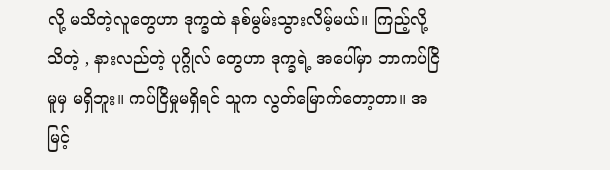လို့ မသိတဲ့လူတွေဟာ ဒုက္ခထဲ နစ်မွမ်းသွားလိမ့်မယ်။ ကြည့်လို့ သိတဲ့ , နားလည်တဲ့ ပုဂ္ဂိုလ် တွေဟာ ဒုက္ခရဲ့ အပေါ်မှာ ဘာကပ်ငြိမူမှ မရှိဘူး။ ကပ်ငြိမှုမရှိရင် သူက လွတ်မြောက်တော့တာ။ အမြင့်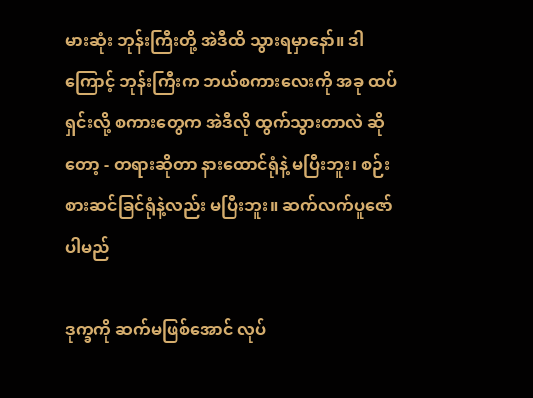မားဆုံး ဘုန်းကြီးတို့ အဲဒီထိ သွားရမှာနော်။ ဒါကြောင့် ဘုန်းကြီးက ဘယ်စကားလေးကို အခု ထပ်ရှင်းလို့ စကားတွေက အဲဒီလို ထွက်သွားတာလဲ ဆိုတော့ - တရားဆိုတာ နားထောင်ရုံနဲ့ မပြီးဘူး၊ စဉ်းစားဆင်ခြင်ရုံနဲ့လည်း မပြီးဘူး။ ဆက်လက်ပူဇော်ပါမည်

ဒုက္ခကို ဆက်မဖြစ်အောင် လုပ်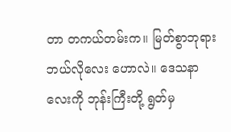တာ တကယ်တမ်းက။ မြတ်စွာဘုရား ဘယ်လိုလေး ဟောလဲ။ ဒေသနာလေးကို ဘုန်းကြီးတို့ ရွတ်မှ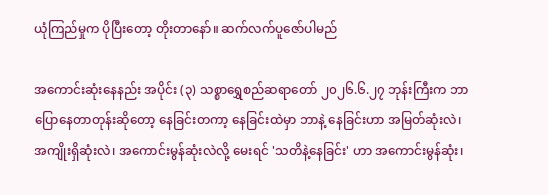ယုံကြည်မှုက ပိုပြီးတော့ တိုးတာနော်။ ဆက်လက်ပူဇော်ပါမည်

အကောင်းဆုံးနေနည်း အပိုင်း (၃) သစ္စာရွှေစည်ဆရာတော် ၂၀၂၆.၆.၂၇ ဘုန်းကြီးက ဘာပြောနေတာတုန်းဆိုတော့ နေခြင်းတကာ့ နေခြင်းထဲမှာ ဘာနဲ့ နေခြင်းဟာ အမြတ်ဆုံးလဲ၊ အကျိုးရှိဆုံးလဲ၊ အကောင်းမွန်ဆုံးလဲလို့ မေးရင် 'သတိနဲ့နေခြင်း' ဟာ အကောင်းမွန်ဆုံး၊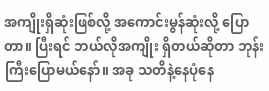အကျိုးရှိဆုံးဖြစ်လို့ အကောင်းမွန်ဆုံးလို့ ပြောတာ။ ပြီးရင် ဘယ်လိုအကျိုး ရှိတယ်ဆိုတာ ဘုန်းကြီးပြောမယ်နော်။ အခု သတိနဲ့နေပုံနေ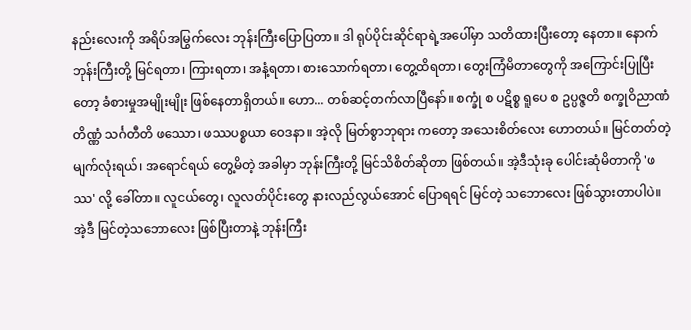နည်းလေးကို အရိပ်အမြွက်လေး ဘုန်းကြီးပြောပြတာ။ ဒါ ရုပ်ပိုင်းဆိုင်ရာရဲ့အပေါ်မှာ သတိထားပြီးတော့ နေတာ။ နောက် ဘုန်းကြီးတို့ မြင်ရတာ၊ ကြားရတာ၊ အနံ့ရတာ၊ စားသောက်ရတာ၊ တွေ့ထိရတာ၊ တွေးကြံမိတာတွေကို အကြောင်းပြုပြီးတော့ ခံစားမှုအမျိုးမျိုး ဖြစ်နေတာရှိတယ်။ ဟော... တစ်ဆင့်တက်လာပြီနော်။ စက္ခုံ စ ပဋိစ္စ ရူပေ စ ဥပ္ပဇ္ဇတိ စက္ခုဝိညာဏံ တိဏ္ဏံ သင်္ဂတီတိ ဖဿော၊ ဖဿပစ္စယာ ဝေဒနာ။ အဲ့လို မြတ်စွာဘုရား ကတော့ အသေးစိတ်လေး ဟောတယ်။ မြင်တတ်တဲ့ မျက်လုံးရယ်၊ အရောင်ရယ် တွေ့မိတဲ့ အခါမှာ ဘုန်းကြီးတို့ မြင်သိစိတ်ဆိုတာ ဖြစ်တယ်။ အဲ့ဒီသုံးခု ပေါင်းဆုံမိတာကို 'ဖဿ' လို့ ခေါ်တာ။ လူငယ်တွေ၊ လူလတ်ပိုင်းတွေ နားလည်လွယ်အောင် ပြောရရင် မြင်တဲ့ သဘောလေး ဖြစ်သွားတာပါပဲ။ အဲ့ဒီ မြင်တဲ့သဘောလေး ဖြစ်ပြီးတာနဲ့ ဘုန်းကြီး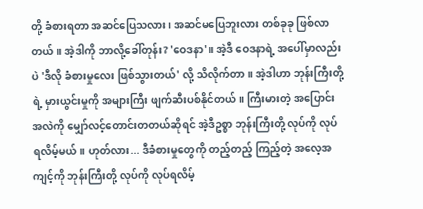တို့ ခံစားရတာ အဆင်ပြေသလား၊ အဆင်မပြေဘူးလား တစ်ခုခု ဖြစ်လာတယ်။ အဲ့ဒါကို ဘာလို့ခေါ်တုန်း? 'ဝေဒနာ'။ အဲ့ဒီ ဝေဒနာရဲ့ အပေါ်မှာလည်းပဲ 'ဒီလို ခံစားမှုလေး ဖြစ်သွားတယ်' လို့ သိလိုက်တာ။ အဲ့ဒါဟာ ဘုန်းကြီးတို့ရဲ့ မှားယွင်းမှုကို အများကြီး ဖျက်ဆီးပစ်နိုင်တယ်။ ကြီးမားတဲ့ အပြောင်းအလဲကို မျှော်လင့်တောင်းတတယ်ဆိုရင် အဲ့ဒီဥစ္စာ ဘုန်းကြီးတို့ လုပ်ကို လုပ်ရလိမ့်မယ်။ ဟုတ်လား... ဒီခံစားမှုတွေကို တည့်တည့် ကြည့်တဲ့ အလေ့အကျင့်ကို ဘုန်းကြီးတို့ လုပ်ကို လုပ်ရလိမ့်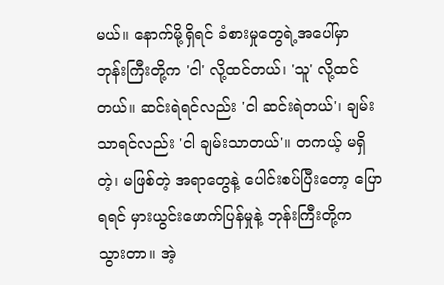မယ်။ နောက်မို့ရှိရင် ခံစားမှုတွေရဲ့အပေါ်မှာ ဘုန်းကြီးတို့က 'ငါ' လို့ထင်တယ်၊ 'သူ' လို့ထင်တယ်။ ဆင်းရဲရင်လည်း 'ငါ ဆင်းရဲတယ်'၊ ချမ်းသာရင်လည်း 'ငါ ချမ်းသာတယ်'။ တကယ့် မရှိတဲ့၊ မဖြစ်တဲ့ အရာတွေနဲ့ ပေါင်းစပ်ပြီးတော့ ပြောရရင် မှားယွင်းဖောက်ပြန်မှုနဲ့ ဘုန်းကြီးတို့က သွားတာ။ အဲ့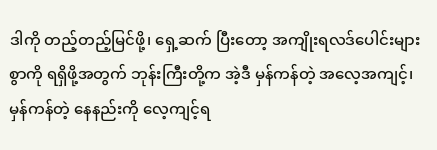ဒါကို တည့်တည့်မြင်ဖို့၊ ရှေ့ဆက် ပြီးတော့ အကျိုးရလဒ်ပေါင်းများစွာကို ရရှိဖို့အတွက် ဘုန်းကြီးတို့က အဲ့ဒီ မှန်ကန်တဲ့ အလေ့အကျင့်၊ မှန်ကန်တဲ့ နေနည်းကို လေ့ကျင့်ရ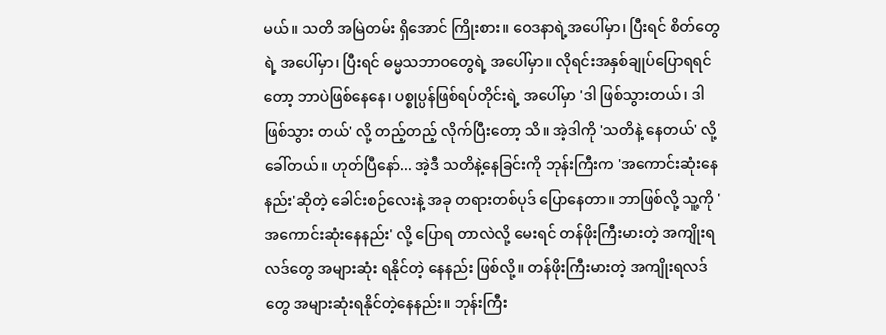မယ်။ သတိ အမြဲတမ်း ရှိအောင် ကြိုးစား။ ဝေဒနာရဲ့အပေါ်မှာ၊ ပြီးရင် စိတ်တွေရဲ့ အပေါ်မှာ၊ ပြီးရင် ဓမ္မသဘာဝတွေရဲ့ အပေါ်မှာ။ လိုရင်းအနှစ်ချုပ်ပြောရရင်တော့ ဘာပဲဖြစ်နေနေ၊ ပစ္စုပ္ပန်ဖြစ်ရပ်တိုင်းရဲ့ အပေါ်မှာ 'ဒါ ဖြစ်သွားတယ်၊ ဒါ ဖြစ်သွား တယ်' လို့ တည့်တည့် လိုက်ပြီးတော့ သိ။ အဲ့ဒါကို 'သတိနဲ့ နေတယ်' လို့ ခေါ်တယ်။ ဟုတ်ပြီနော်... အဲ့ဒီ သတိနဲ့နေခြင်းကို ဘုန်းကြီးက 'အကောင်းဆုံးနေနည်း'ဆိုတဲ့ ခေါင်းစဉ်လေးနဲ့ အခု တရားတစ်ပုဒ် ပြောနေတာ။ ဘာဖြစ်လို့ သူ့ကို 'အကောင်းဆုံးနေနည်း' လို့ ပြောရ တာလဲလို့ မေးရင် တန်ဖိုးကြီးမားတဲ့ အကျိုးရလဒ်တွေ အများဆုံး ရနိုင်တဲ့ နေနည်း ဖြစ်လို့။ တန်ဖိုးကြီးမားတဲ့ အကျိုးရလဒ်တွေ အများဆုံးရနိုင်တဲ့နေနည်း။ ဘုန်းကြီး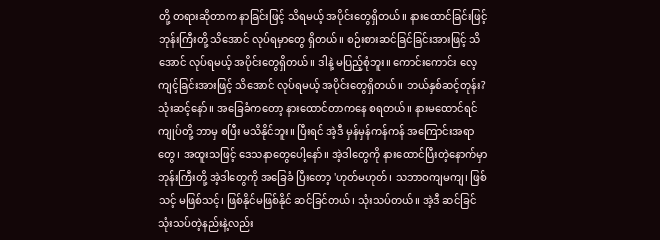တို့ တရားဆိုတာက နာခြင်းဖြင့် သိရမယ့် အပိုင်းတွေရှိတယ်။ နားထောင်ခြင်းဖြင့် ဘုန်းကြီးတို့ သိအောင် လုပ်ရမှာတွေ ရှိတယ်။ စဉ်းစားဆင်ခြင်ခြင်းအားဖြင့် သိအောင် လုပ်ရမယ့် အပိုင်းတွေရှိတယ်။ ဒါနဲ့ မပြည့်စုံဘူး။ ကောင်းကောင်း လေ့ကျင့်ခြင်းအားဖြင့် သိအောင် လုပ်ရမယ့် အပိုင်းတွေရှိတယ်။ ဘယ်နှစ်ဆင့်တုန်း? သုံးဆင့်နော်။ အခြေခံကတော့ နားထောင်တာကနေ စရတယ်။ နားမထောင်ရင် ကျုပ်တို့ ဘာမှ စပြီး မသိနိုင်ဘူး။ ပြီးရင် အဲ့ဒီ မှန်မှန်ကန်ကန် အကြောင်းအရာတွေ၊ အထူးသဖြင့် ဒေသနာတွေပေါ့နော်။ အဲ့ဒါတွေကို နားထောင်ပြီးတဲ့နောက်မှာ ဘုန်းကြီးတို့ အဲ့ဒါတွေကို အခြေခံ ပြီးတော့ 'ဟုတ်မဟုတ်၊ သဘာဝကျမကျ၊ ဖြစ်သင့် မဖြစ်သင့်၊ ဖြစ်နိုင်မဖြစ်နိုင် ဆင်ခြင်တယ်၊ သုံးသပ်တယ်။ အဲ့ဒီ ဆင်ခြင်သုံးသပ်တဲ့နည်းနဲ့လည်း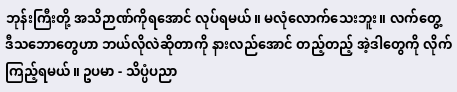ဘုန်းကြီးတို့ အသိဉာဏ်ကိုရအောင် လုပ်ရမယ်။ မလုံလောက်သေးဘူး။ လက်တွေ့ ဒီသဘောတွေဟာ ဘယ်လိုလဲဆိုတာကို နားလည်အောင် တည့်တည့် အဲ့ဒါတွေကို လိုက်ကြည့်ရမယ်။ ဥပမာ - သိပ္ပံပညာ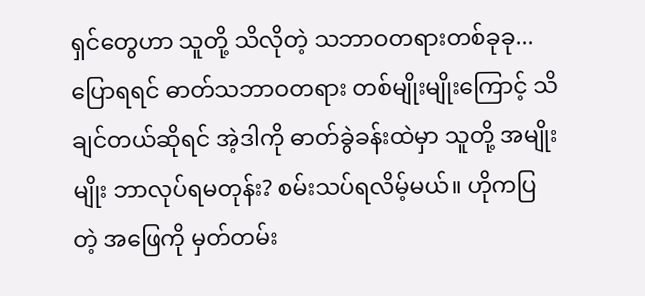ရှင်တွေဟာ သူတို့ သိလိုတဲ့ သဘာဝတရားတစ်ခုခု... ပြောရရင် ဓာတ်သဘာဝတရား တစ်မျိုးမျိုးကြောင့် သိချင်တယ်ဆိုရင် အဲ့ဒါကို ဓာတ်ခွဲခန်းထဲမှာ သူတို့ အမျိုးမျိုး ဘာလုပ်ရမတုန်း? စမ်းသပ်ရလိမ့်မယ်။ ဟိုကပြတဲ့ အဖြေကို မှတ်တမ်း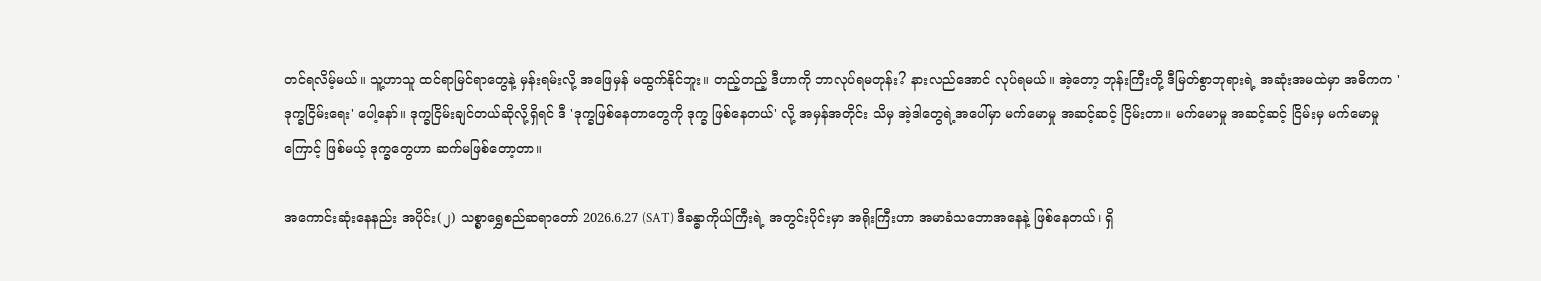တင်ရလိမ့်မယ်။ သူ့ဟာသူ ထင်ရာမြင်ရာတွေနဲ့ မှန်းရမ်းလို့ အဖြေမှန် မထွက်နိုင်ဘူး။ တည့်တည့် ဒီဟာကို ဘာလုပ်ရမတုန်း? နားလည်အောင် လုပ်ရမယ်။ အဲ့တော့ ဘုန်းကြီးတို့ ဒီမြတ်စွာဘုရားရဲ့ အဆုံးအမထဲမှာ အဓိကက 'ဒုက္ခငြိမ်းရေး' ပေါ့နော်။ ဒုက္ခငြိမ်းချင်တယ်ဆိုလို့ရှိရင် ဒီ 'ဒုက္ခဖြစ်နေတာတွေကို ဒုက္ခ ဖြစ်နေတယ်' လို့ အမှန်အတိုင်း သိမှ အဲ့ဒါတွေရဲ့အပေါ်မှာ မက်မောမှု အဆင့်ဆင့် ငြိမ်းတာ။ မက်မောမှု အဆင့်ဆင့် ငြိမ်းမှ မက်မောမှုကြောင့် ဖြစ်မယ့် ဒုက္ခတွေဟာ ဆက်မဖြစ်တော့တာ။

အကောင်းဆုံးနေနည်း အပိုင်း(၂) သစ္စာရွှေစည်ဆရာတော် 2026.6.27 (SAT) ဒီခန္ဓာကိုယ်ကြီးရဲ့ အတွင်းပိုင်းမှာ အရိုးကြီးဟာ အမာခံသဘောအနေနဲ့ ဖြစ်နေတယ်၊ ရှိ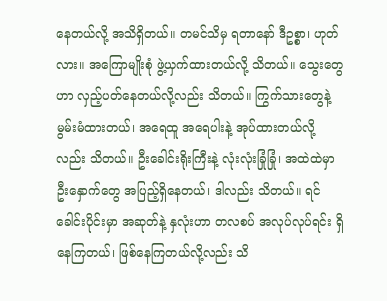နေတယ်လို့ အသိရှိတယ်။ တမင်သိမှ ရတာနော် ဒီဥစ္စာ၊ ဟုတ်လား။ အကြောမျိုးစုံ ဖွဲ့ယှက်ထားတယ်လို့ သိတယ်။ သွေးတွေဟာ လှည့်ပတ်နေတယ်လို့လည်း သိတယ်။ ကြွက်သားတွေနဲ့ မွမ်းမံထားတယ်၊ အရေထူ အရေပါးနဲ့ အုပ်ထားတယ်လို့လည်း သိတယ်။ ဦးခေါင်းရိုးကြီးနဲ့ လုံးလုံးခြုံခြုံ၊ အထဲထဲမှာ ဦးနှောက်တွေ အပြည့်ရှိနေတယ်၊ ဒါလည်း သိတယ်။ ရင်ခေါင်းပိုင်းမှာ အဆုတ်နဲ့ နှလုံးဟာ တလစပ် အလုပ်လုပ်ရင်း ရှိနေကြတယ်၊ ဖြစ်နေကြတယ်လို့လည်း သိ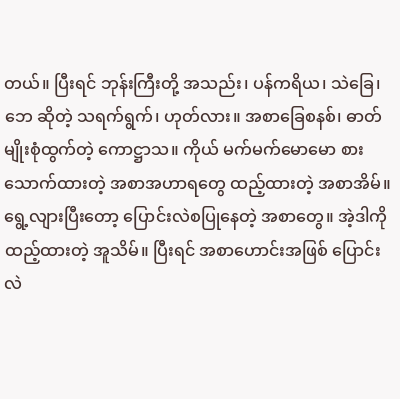တယ်။ ပြီးရင် ဘုန်းကြီးတို့ အသည်း၊ ပန်ကရိယ၊ သဲခြေ၊ ဘေ ဆိုတဲ့ သရက်ရွက်၊ ဟုတ်လား။ အစာခြေစနစ်၊ ဓာတ်မျိုးစုံထွက်တဲ့ ကောဋ္ဌာသ။ ကိုယ် မက်မက်မောမော စားသောက်ထားတဲ့ အစာအဟာရတွေ ထည့်ထားတဲ့ အစာအိမ်။ ရွေ့လျားပြီးတော့ ပြောင်းလဲစပြုနေတဲ့ အစာတွေ။ အဲ့ဒါကို ထည့်ထားတဲ့ အူသိမ်။ ပြီးရင် အစာဟောင်းအဖြစ် ပြောင်းလဲ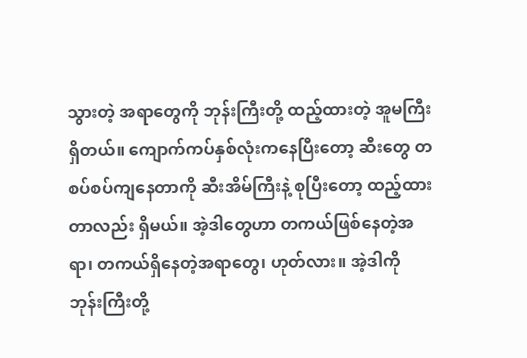သွားတဲ့ အရာတွေကို ဘုန်းကြီးတို့ ထည့်ထားတဲ့ အူမကြီးရှိတယ်။ ကျောက်ကပ်နှစ်လုံးကနေပြီးတော့ ဆီးတွေ တစပ်စပ်ကျနေတာကို ဆီးအိမ်ကြီးနဲ့ စုပြီးတော့ ထည့်ထားတာလည်း ရှိမယ်။ အဲ့ဒါတွေဟာ တကယ်ဖြစ်နေတဲ့အရာ၊ တကယ်ရှိနေတဲ့အရာတွေ၊ ဟုတ်လား။ အဲ့ဒါကို ဘုန်းကြီးတို့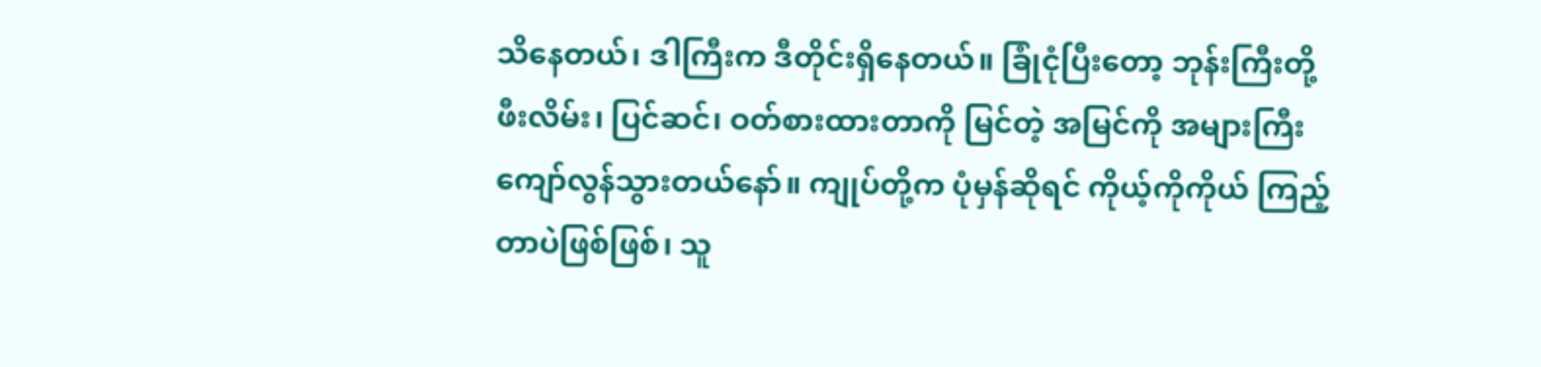သိနေတယ်၊ ဒါကြီးက ဒီတိုင်းရှိနေတယ်။ ခြုံငုံပြီးတော့ ဘုန်းကြီးတို့ ဖီးလိမ်း၊ ပြင်ဆင်၊ ဝတ်စားထားတာကို မြင်တဲ့ အမြင်ကို အများကြီး ကျော်လွန်သွားတယ်နော်။ ကျုပ်တို့က ပုံမှန်ဆိုရင် ကိုယ့်ကိုကိုယ် ကြည့်တာပဲဖြစ်ဖြစ်၊ သူ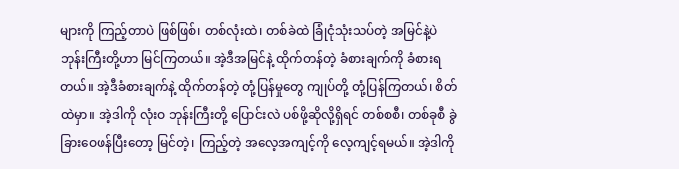များကို ကြည့်တာပဲ ဖြစ်ဖြစ်၊ တစ်လုံးထဲ၊ တစ်ခဲထဲ ခြုံငုံသုံးသပ်တဲ့ အမြင်နဲ့ပဲ ဘုန်းကြီးတို့ဟာ မြင်ကြတယ်။ အဲ့ဒီအမြင်နဲ့ ထိုက်တန်တဲ့ ခံစားချက်ကို ခံစားရတယ်။ အဲ့ဒီခံစားချက်နဲ့ ထိုက်တန်တဲ့ တုံ့ပြန်မှုတွေ ကျုပ်တို့ တုံ့ပြန်ကြတယ်၊ စိတ်ထဲမှာ။ အဲ့ဒါကို လုံးဝ ဘုန်းကြီးတို့ ပြောင်းလဲ ပစ်ဖို့ဆိုလို့ရှိရင် တစ်စစီ၊ တစ်ခုစီ ခွဲခြားဝေဖန်ပြီးတော့ မြင်တဲ့၊ ကြည့်တဲ့ အလေ့အကျင့်ကို လေ့ကျင့်ရမယ်။ အဲ့ဒါကို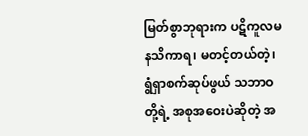မြတ်စွာဘုရားက ပဋိကူလမနသိကာရ၊ မတင့်တယ်တဲ့၊ ရွံရှာစက်ဆုပ်ဖွယ် သဘာဝတို့ရဲ့ အစုအဝေးပဲဆိုတဲ့ အ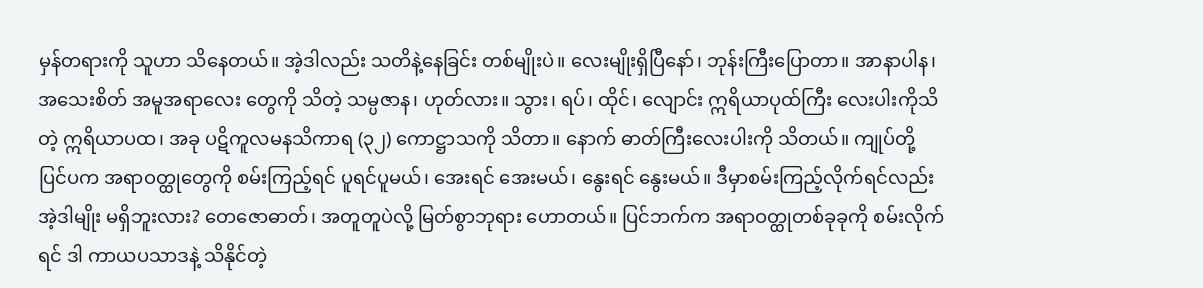မှန်တရားကို သူဟာ သိနေတယ်။ အဲ့ဒါလည်း သတိနဲ့နေခြင်း တစ်မျိုးပဲ။ လေးမျိုးရှိပြီနော်၊ ဘုန်းကြီးပြောတာ။ အာနာပါန၊ အသေးစိတ် အမူအရာလေး တွေကို သိတဲ့ သမ္ပဇာန၊ ဟုတ်လား။ သွား၊ ရပ်၊ ထိုင်၊ လျောင်း ဣရိယာပုထ်ကြီး လေးပါးကိုသိတဲ့ ဣရိယာပထ၊ အခု ပဋိကူလမနသိကာရ (၃၂) ကောဋ္ဌာသကို သိတာ။ နောက် ဓာတ်ကြီးလေးပါးကို သိတယ်။ ကျုပ်တို့ ပြင်ပက အရာဝတ္ထုတွေကို စမ်းကြည့်ရင် ပူရင်ပူမယ်၊ အေးရင် အေးမယ်၊ နွေးရင် နွေးမယ်။ ဒီမှာစမ်းကြည့်လိုက်ရင်လည်း အဲ့ဒါမျိုး မရှိဘူးလား? တေဇောဓာတ်၊ အတူတူပဲလို့ မြတ်စွာဘုရား ဟောတယ်။ ပြင်ဘက်က အရာဝတ္ထုတစ်ခုခုကို စမ်းလိုက်ရင် ဒါ ကာယပသာဒနဲ့ သိနိုင်တဲ့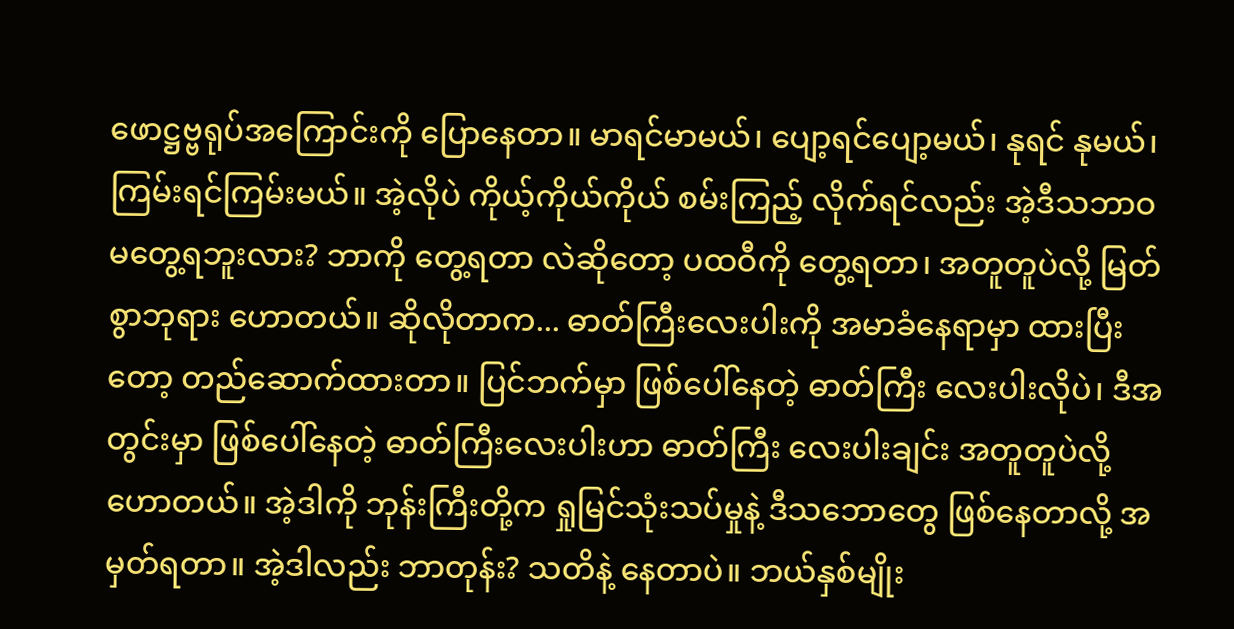ဖောဋ္ဌဗ္ဗရုပ်အကြောင်းကို ပြောနေတာ။ မာရင်မာမယ်၊ ပျော့ရင်ပျော့မယ်၊ နုရင် နုမယ်၊ ကြမ်းရင်ကြမ်းမယ်။ အဲ့လိုပဲ ကိုယ့်ကိုယ်ကိုယ် စမ်းကြည့် လိုက်ရင်လည်း အဲ့ဒီသဘာဝ မတွေ့ရဘူးလား? ဘာကို တွေ့ရတာ လဲဆိုတော့ ပထဝီကို တွေ့ရတာ၊ အတူတူပဲလို့ မြတ်စွာဘုရား ဟောတယ်။ ဆိုလိုတာက... ဓာတ်ကြီးလေးပါးကို အမာခံနေရာမှာ ထားပြီးတော့ တည်ဆောက်ထားတာ။ ပြင်ဘက်မှာ ဖြစ်ပေါ်နေတဲ့ ဓာတ်ကြီး လေးပါးလိုပဲ၊ ဒီအတွင်းမှာ ဖြစ်ပေါ်နေတဲ့ ဓာတ်ကြီးလေးပါးဟာ ဓာတ်ကြီး လေးပါးချင်း အတူတူပဲလို့ ဟောတယ်။ အဲ့ဒါကို ဘုန်းကြီးတို့က ရှုမြင်သုံးသပ်မှုနဲ့ ဒီသဘောတွေ ဖြစ်နေတာလို့ အမှတ်ရတာ။ အဲ့ဒါလည်း ဘာတုန်း? သတိနဲ့ နေတာပဲ။ ဘယ်နှစ်မျိုး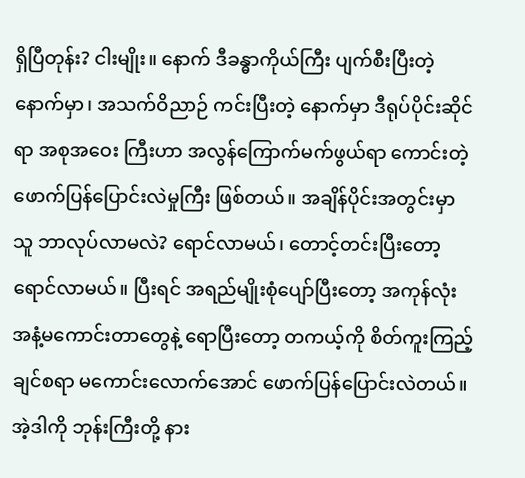ရှိပြီတုန်း? ငါးမျိုး။ နောက် ဒီခန္ဓာကိုယ်ကြီး ပျက်စီးပြီးတဲ့ နောက်မှာ၊ အသက်ဝိညာဉ် ကင်းပြီးတဲ့ နောက်မှာ ဒီရုပ်ပိုင်းဆိုင်ရာ အစုအဝေး ကြီးဟာ အလွန်ကြောက်မက်ဖွယ်ရာ ကောင်းတဲ့ ဖောက်ပြန်ပြောင်းလဲမှုကြီး ဖြစ်တယ်။ အချိန်ပိုင်းအတွင်းမှာ သူ ဘာလုပ်လာမလဲ? ရောင်လာမယ်၊ တောင့်တင်းပြီးတော့ ရောင်လာမယ်။ ပြီးရင် အရည်မျိုးစုံပျော်ပြီးတော့ အကုန်လုံး အနံ့မကောင်းတာတွေနဲ့ ရောပြီးတော့ တကယ့်ကို စိတ်ကူးကြည့် ချင်စရာ မကောင်းလောက်အောင် ဖောက်ပြန်ပြောင်းလဲတယ်။ အဲ့ဒါကို ဘုန်းကြီးတို့ နား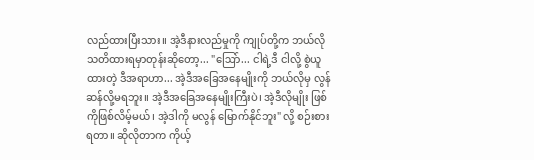လည်ထားပြီးသား။ အဲ့ဒီနားလည်မှုကို ကျုပ်တို့က ဘယ်လို သတိထားရမှာတုန်းဆိုတော့... "ဩော်... ငါရဲ့ဒီ ငါလို့ စွဲယူထားတဲ့ ဒီအရာဟာ... အဲ့ဒီအခြေအနေမျိုးကို ဘယ်လိုမှ လွန်ဆန်လို့မရဘူး။ အဲ့ဒီအခြေအနေမျိုးကြီးပဲ၊ အဲ့ဒီလိုမျိုး ဖြစ်ကိုဖြစ်လိမ့်မယ်၊ အဲ့ဒါကို မလွန် မြောက်နိုင်ဘူး" လို့ စဉ်းစားရတာ။ ဆိုလိုတာက ကိုယ့်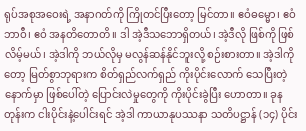ရုပ်အစုအဝေးရဲ့ အနာဂတ်ကို ကြိုတင်ပြီးတော့ မြင်တာ။ ဧဝံဓမ္မော၊ ဧဝံဘာဝီ၊ ဧဝံ အနတိတောတိ။ ဒါ အဲ့ဒီသဘောရှိတယ်၊ အဲ့ဒီလို ဖြစ်ကို ဖြစ်လိမ့်မယ်၊ အဲ့ဒါကို ဘယ်လိုမှ မလွန်ဆန်နိုင်ဘူးလို့ စဉ်းစားတာ။ အဲ့ဒါကိုတော့ မြတ်စွာဘုရားက စိတ်ရှည်လက်ရှည် ကိုးပိုင်းလောက် သေပြီးတဲ့နောက်မှာ ဖြစ်ပေါ်တဲ့ ပြောင်းလဲမှုတွေကို ကိုးပိုင်းခွဲပြီး ဟောတာ။ ခုနတုန်းက ငါးပိုင်းနဲ့ပေါင်းရင် အဲ့ဒါ ကာယာနုပဿနာ သတိပဋ္ဌာန် (၁၄) ပိုင်း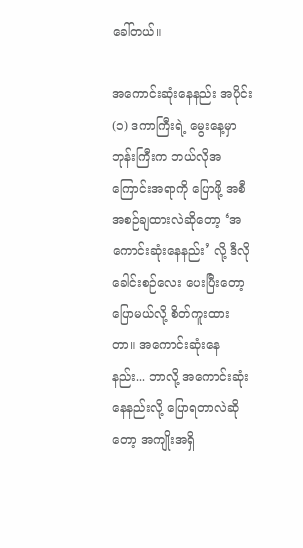ခေါ်တယ်။

အကောင်းဆုံးနေနည်း အပိုင်း(၁) ဒကာကြီးရဲ့ မွေးနေ့မှာ ဘုန်းကြီးက ဘယ်လိုအကြောင်းအရာကို ပြောဖို့ အစီအစဉ်ချထားလဲဆိုတော့ ‘အကောင်းဆုံးနေနည်း’ လို့ ဒီလိုခေါင်းစဉ်လေး ပေးပြီးတော့ ပြောမယ်လို့ စိတ်ကူးထားတာ။ အကောင်းဆုံးနေနည်း... ဘာလို့ အကောင်းဆုံးနေနည်းလို့ ပြောရတာလဲဆိုတော့ အကျိုးအရှိ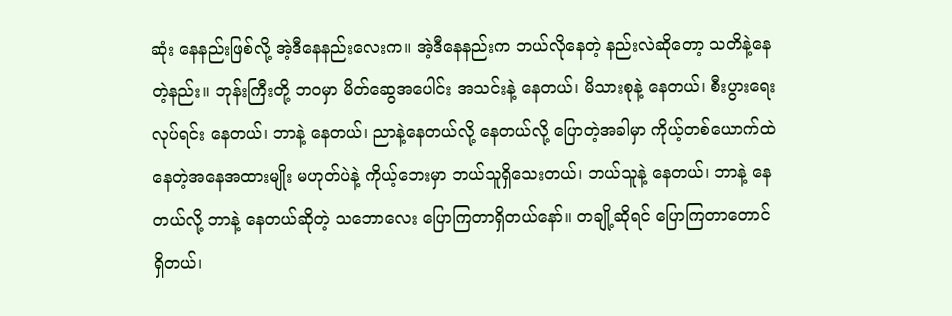ဆုံး နေနည်းဖြစ်လို့ အဲ့ဒီနေနည်းလေးက။ အဲ့ဒီနေနည်းက ဘယ်လိုနေတဲ့ နည်းလဲဆိုတော့ သတိနဲ့နေတဲ့နည်း။ ဘုန်းကြီးတို့ ဘဝမှာ မိတ်ဆွေအပေါင်း အသင်းနဲ့ နေတယ်၊ မိသားစုနဲ့ နေတယ်၊ စီးပွားရေးလုပ်ရင်း နေတယ်၊ ဘာနဲ့ နေတယ်၊ ညာနဲ့နေတယ်လို့ နေတယ်လို့ ပြောတဲ့အခါမှာ ကိုယ့်တစ်ယောက်ထဲ နေတဲ့အနေအထားမျိုး မဟုတ်ပဲနဲ့ ကိုယ့်ဘေးမှာ ဘယ်သူရှိသေးတယ်၊ ဘယ်သူနဲ့ နေတယ်၊ ဘာနဲ့ နေတယ်လို့ ဘာနဲ့ နေတယ်ဆိုတဲ့ သဘောလေး ပြောကြတာရှိတယ်နော်။ တချို့ဆိုရင် ပြောကြတာတောင် ရှိတယ်၊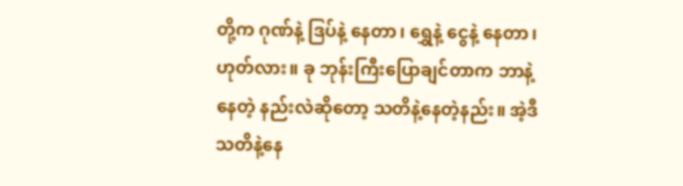တို့က ဂုဏ်နဲ့ ဒြပ်နဲ့ နေတာ၊ ရွှေနဲ့ ငွေနဲ့ နေတာ၊ ဟုတ်လား။ ခု ဘုန်းကြီးပြောချင်တာက ဘာနဲ့ နေတဲ့ နည်းလဲဆိုတော့ သတိနဲ့နေတဲ့နည်း။ အဲ့ဒီ သတိနဲ့နေ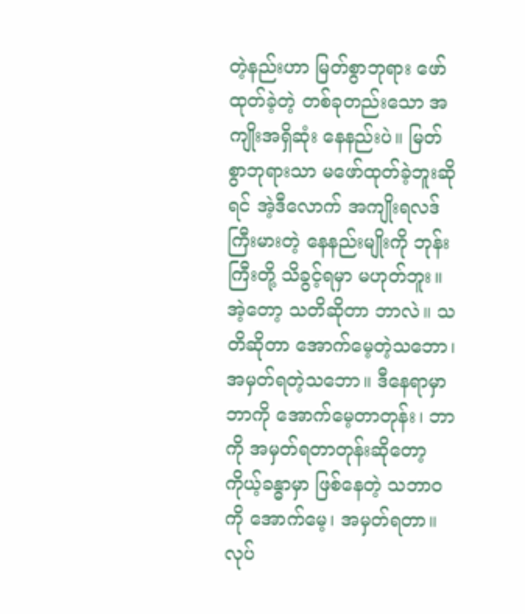တဲ့နည်းဟာ မြတ်စွာဘုရား ဖော်ထုတ်ခဲ့တဲ့ တစ်ခုတည်းသော အကျိုးအရှိဆုံး နေနည်းပဲ။ မြတ်စွာဘုရားသာ မဖော်ထုတ်ခဲ့ဘူးဆိုရင် အဲ့ဒီလောက် အကျိုးရလဒ်ကြီးမားတဲ့ နေနည်းမျိုးကို ဘုန်းကြီးတို့ သိခွင့်ရမှာ မဟုတ်ဘူး။ အဲ့တော့ သတိဆိုတာ ဘာလဲ။ သတိဆိုတာ အောက်မေ့တဲ့သဘော၊ အမှတ်ရတဲ့သဘော။ ဒီနေရာမှာ ဘာကို အောက်မေ့တာတုန်း၊ ဘာကို အမှတ်ရတာတုန်းဆိုတော့ ကိုယ့်ခန္ဓာမှာ ဖြစ်နေတဲ့ သဘာဝကို အောက်မေ့၊ အမှတ်ရတာ။ လုပ်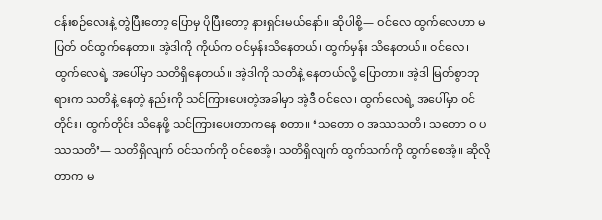ငန်းစဉ်လေးနဲ့ တွဲပြီးတော့ ပြောမှ ပိုပြီးတော့ နားရှင်းမယ်နော်။ ဆိုပါစို့— ဝင်လေ ထွက်လေဟာ မပြတ် ဝင်ထွက်နေတာ။ အဲ့ဒါကို ကိုယ်က ဝင်မှန်းသိနေတယ်၊ ထွက်မှန်း သိနေတယ်။ ဝင်လေ၊ ထွက်လေရဲ့ အပေါ်မှာ သတိရှိနေတယ်။ အဲ့ဒါကို သတိနဲ့ နေတယ်လို့ ပြောတာ။ အဲ့ဒါ မြတ်စွာဘုရားက သတိနဲ့ နေတဲ့ နည်းကို သင်ကြားပေးတဲ့အခါမှာ အဲ့ဒီ ဝင်လေ၊ ထွက်လေရဲ့ အပေါ်မှာ ဝင်တိုင်း၊ ထွက်တိုင်း သိနေဖို့ သင်ကြားပေးတာကနေ စတာ။ ‘သတော ဝ အဿသတိ၊ သတော ဝ ပဿသတိ’— သတိရှိလျက် ဝင်သက်ကို ဝင်စေအံ့၊ သတိရှိလျက် ထွက်သက်ကို ထွက်စေအံ့။ ဆိုလိုတာက မ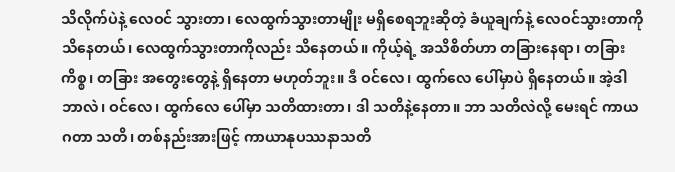သိလိုက်ပဲနဲ့ လေဝင် သွားတာ၊ လေထွက်သွားတာမျိုး မရှိစေရဘူးဆိုတဲ့ ခံယူချက်နဲ့ လေဝင်သွားတာကို သိနေတယ်၊ လေထွက်သွားတာကိုလည်း သိနေတယ်။ ကိုယ့်ရဲ့ အသိစိတ်ဟာ တခြားနေရာ၊ တခြားကိစ္စ၊ တခြား အတွေးတွေနဲ့ ရှိနေတာ မဟုတ်ဘူး။ ဒီ ဝင်လေ၊ ထွက်လေ ပေါ်မှာပဲ ရှိနေတယ်။ အဲ့ဒါ ဘာလဲ၊ ဝင်လေ၊ ထွက်လေ ပေါ်မှာ သတိထားတာ၊ ဒါ သတိနဲ့နေတာ။ ဘာ သတိလဲလို့ မေးရင် ကာယဂတာ သတိ၊ တစ်နည်းအားဖြင့် ကာယာနုပဿနာသတိ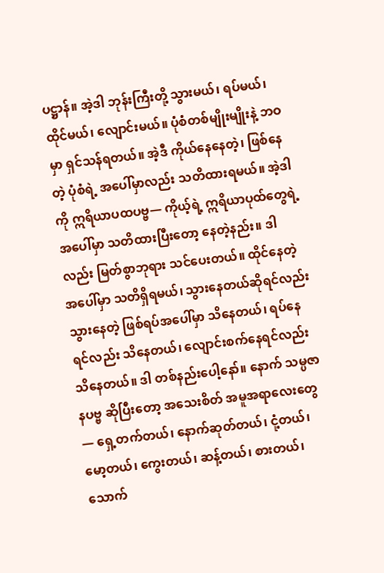ပဋ္ဌာန်။ အဲ့ဒါ ဘုန်းကြီးတို့ သွားမယ်၊ ရပ်မယ်၊ ထိုင်မယ်၊ လျောင်းမယ်။ ပုံစံတစ်မျိုးမျိုးနဲ့ ဘဝမှာ ရှင်သန်ရတယ်။ အဲ့ဒီ ကိုယ်နေနေတဲ့၊ ဖြစ်နေတဲ့ ပုံစံရဲ့ အပေါ်မှာလည်း သတိထားရမယ်။ အဲ့ဒါကို ဣရိယာပထပဗ္ဗ— ကိုယ့်ရဲ့ ဣရိယာပုထ်တွေရဲ့ အပေါ်မှာ သတိထားပြီးတော့ နေတဲ့နည်း။ ဒါလည်း မြတ်စွာဘုရား သင်ပေးတယ်။ ထိုင်နေတဲ့အပေါ်မှာ သတိရှိရမယ်၊ သွားနေတယ်ဆိုရင်လည်း သွားနေတဲ့ ဖြစ်ရပ်အပေါ်မှာ သိနေတယ်၊ ရပ်နေရင်လည်း သိနေတယ်၊ လျောင်းစက်နေရင်လည်း သိနေတယ်။ ဒါ တစ်နည်းပေါ့နော်။ နောက် သမ္ပဇာနပဗ္ဗ ဆိုပြီးတော့ အသေးစိတ် အမူအရာလေးတွေ— ရှေ့တက်တယ်၊ နောက်ဆုတ်တယ်၊ ငုံ့တယ်၊ မော့တယ်၊ ကွေးတယ်၊ ဆန့်တယ်၊ စားတယ်၊ သောက်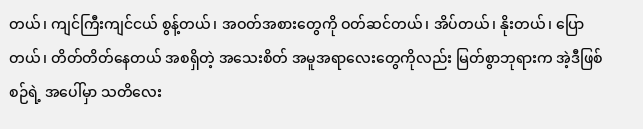တယ်၊ ကျင်ကြီးကျင်ငယ် စွန့်တယ်၊ အဝတ်အစားတွေကို ဝတ်ဆင်တယ်၊ အိပ်တယ်၊ နိုးတယ်၊ ပြောတယ်၊ တိတ်တိတ်နေတယ် အစရှိတဲ့ အသေးစိတ် အမူအရာလေးတွေကိုလည်း မြတ်စွာဘုရားက အဲ့ဒီဖြစ်စဉ်ရဲ့ အပေါ်မှာ သတိလေး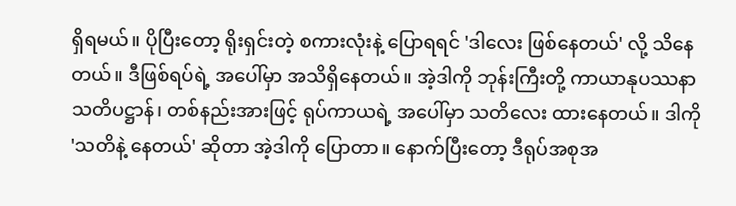ရှိရမယ်။ ပိုပြီးတော့ ရိုးရှင်းတဲ့ စကားလုံးနဲ့ ပြောရရင် 'ဒါလေး ဖြစ်နေတယ်' လို့ သိနေတယ်။ ဒီဖြစ်ရပ်ရဲ့ အပေါ်မှာ အသိရှိနေတယ်။ အဲ့ဒါကို ဘုန်းကြီးတို့ ကာယာနုပဿနာ သတိပဋ္ဌာန်၊ တစ်နည်းအားဖြင့် ရုပ်ကာယရဲ့ အပေါ်မှာ သတိလေး ထားနေတယ်။ ဒါကို 'သတိနဲ့ နေတယ်' ဆိုတာ အဲ့ဒါကို ပြောတာ။ နောက်ပြီးတော့ ဒီရုပ်အစုအ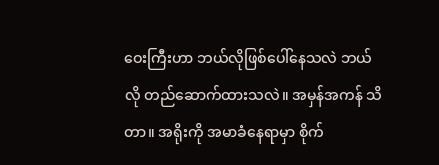ဝေးကြီးဟာ ဘယ်လိုဖြစ်ပေါ်နေသလဲ ဘယ်လို တည်ဆောက်ထားသလဲ။ အမှန်အကန် သိတာ။ အရိုးကို အမာခံနေရာမှာ စိုက်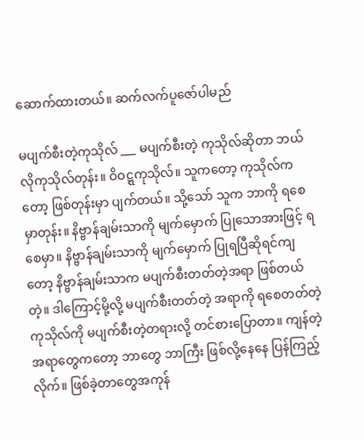ဆောက်ထားတယ်။ ဆက်လက်ပူဇော်ပါမည်

မပျက်စီးတဲ့ကုသိုလ် ___ မပျက်စီးတဲ့ ကုသိုလ်ဆိုတာ ဘယ်လိုကုသိုလ်တုန်း။ ဝိဝဋ္ဋကုသိုလ်။ သူကတော့ ကုသိုလ်ကတော့ ဖြစ်တုန်းမှာ ပျက်တယ်။ သို့သော် သူက ဘာကို ရစေမှာတုန်း။ နိဗ္ဗာန်ချမ်းသာကို မျက်မှောက် ပြုသောအားဖြင့် ရစေမှာ။ နိဗ္ဗာန်ချမ်းသာကို မျက်မှောက် ပြုရပြီဆိုရင်ကျတော့ နိဗ္ဗာန်ချမ်းသာက မပျက်စီးတတ်တဲ့အရာ ဖြစ်တယ်တဲ့။ ဒါကြောင့်မို့လို့ မပျက်စီးတတ်တဲ့ အရာကို ရစေတတ်တဲ့ကုသိုလ်ကို မပျက်စီးတဲ့တရားလို့ တင်စားပြောတာ။ ကျန်တဲ့အရာတွေကတော့ ဘာတွေ ဘာကြီး ဖြစ်လို့နေနေ ပြန်ကြည့်လိုက်။ ဖြစ်ခဲ့တာတွေအကုန်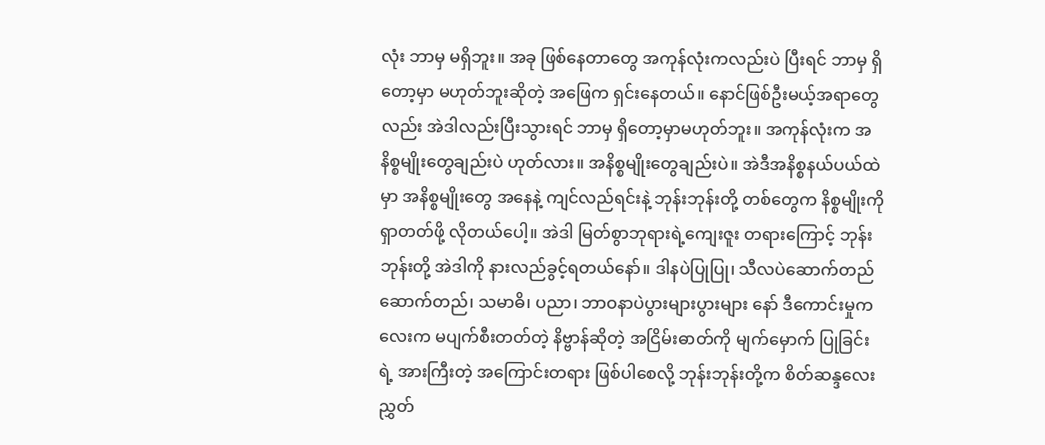လုံး ဘာမှ မရှိဘူး။ အခု ဖြစ်နေတာတွေ အကုန်လုံးကလည်းပဲ ပြီးရင် ဘာမှ ရှိတော့မှာ မဟုတ်ဘူးဆိုတဲ့ အဖြေက ရှင်းနေတယ်။ နောင်ဖြစ်ဦးမယ့်အရာတွေလည်း အဲဒါလည်းပြီးသွားရင် ဘာမှ ရှိတော့မှာမဟုတ်ဘူး။ အကုန်လုံးက အနိစ္စမျိုးတွေချည်းပဲ ဟုတ်လား။ အနိစ္စမျိုးတွေချည်းပဲ။ အဲဒီအနိစ္စနယ်ပယ်ထဲမှာ အနိစ္စမျိုးတွေ အနေနဲ့ ကျင်လည်ရင်းနဲ့ ဘုန်းဘုန်းတို့ တစ်တွေက နိစ္စမျိုးကို ရှာတတ်ဖို့ လိုတယ်ပေါ့။ အဲဒါ မြတ်စွာဘုရားရဲ့ကျေးဇူး တရားကြောင့် ဘုန်းဘုန်းတို့ အဲဒါကို နားလည်ခွင့်ရတယ်နော်။ ဒါနပဲပြုပြု၊ သီလပဲဆောက်တည် ဆောက်တည်၊ သမာဓိ၊ ပညာ၊ ဘာဝနာပဲပွားများပွားများ နော် ဒီကောင်းမှုကလေးက မပျက်စီးတတ်တဲ့ နိဗ္ဗာန်ဆိုတဲ့ အငြိမ်းဓာတ်ကို မျက်မှောက် ပြုခြင်းရဲ့ အားကြီးတဲ့ အကြောင်းတရား ဖြစ်ပါစေလို့ ဘုန်းဘုန်းတို့က စိတ်ဆန္ဒလေး ညွှတ်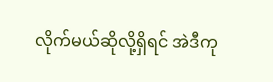လိုက်မယ်ဆိုလို့ရှိရင် အဲဒီကု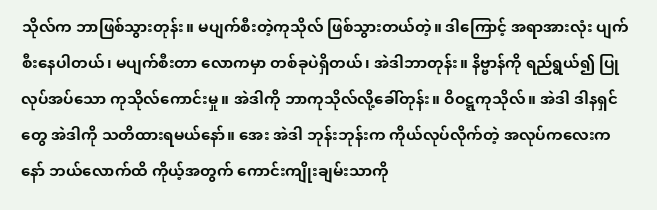သိုလ်က ဘာဖြစ်သွားတုန်း။ မပျက်စီးတဲ့ကုသိုလ် ဖြစ်သွားတယ်တဲ့။ ဒါကြောင့် အရာအားလုံး ပျက်စီးနေပါတယ်၊ မပျက်စီးတာ လောကမှာ တစ်ခုပဲရှိတယ်၊ အဲဒါဘာတုန်း။ နိဗ္ဗာန်ကို ရည်ရွယ်၍ ပြုလုပ်အပ်သော ကုသိုလ်ကောင်းမှု။ အဲဒါကို ဘာကုသိုလ်လို့ခေါ်တုန်း။ ဝိဝဋ္ဋကုသိုလ်။ အဲဒါ ဒါနရှင်တွေ အဲဒါကို သတိထားရမယ်နော်။ အေး အဲဒါ ဘုန်းဘုန်းက ကိုယ်လုပ်လိုက်တဲ့ အလုပ်ကလေးက နော် ဘယ်လောက်ထိ ကိုယ့်အတွက် ကောင်းကျိုးချမ်းသာကို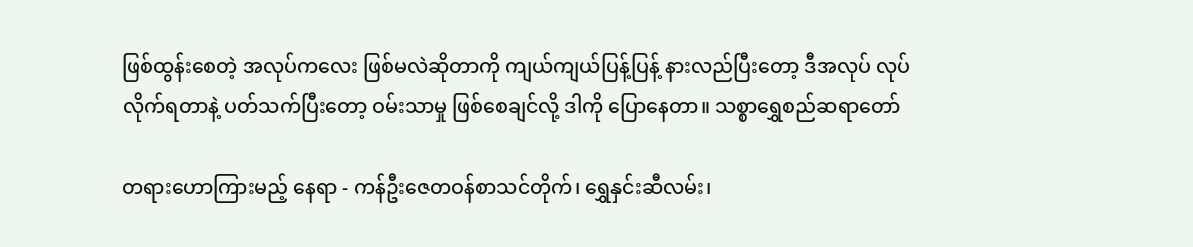ဖြစ်ထွန်းစေတဲ့ အလုပ်ကလေး ဖြစ်မလဲဆိုတာကို ကျယ်ကျယ်ပြန့်ပြန့် နားလည်ပြီးတော့ ဒီအလုပ် လုပ်လိုက်ရတာနဲ့ ပတ်သက်ပြီးတော့ ဝမ်းသာမှု ဖြစ်စေချင်လို့ ဒါကို ပြောနေတာ။ သစ္စာရွှေစည်ဆရာတော်

တရားဟောကြားမည့် နေရာ - ကန်ဦးဇေတဝန်စာသင်တိုက်၊ ရွှေနှင်းဆီလမ်း၊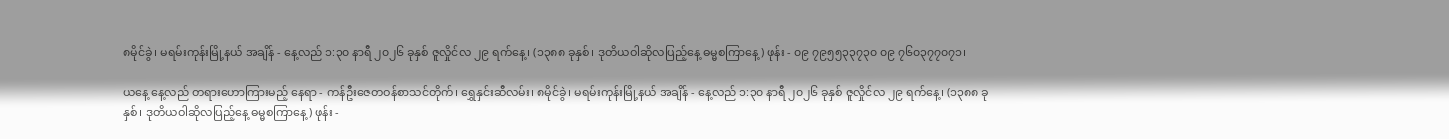၈မိုင်ခွဲ၊ မရမ်းကုန်းမြို့နယ် အချိန် - နေ့လည် ၁:၃၀ နာရီ ၂၀၂၆ ခုနှစ် ဇူလှိုင်လ ၂၉ ရက်နေ့၊ (၁၃၈၈ ခုနှစ်၊ ဒုတိယဝါဆိုလပြည့်နေ့ ဓမ္မစကြာနေ့) ဖုန်း - ၀၉ ၇၉၅၅၃၃၇၃၀ ၀၉ ၇၆၀၃၇၇၀၇၁၊

ယနေ့ နေ့လည် တရားဟောကြားမည့် နေရာ - ကန်ဦးဇေတဝန်စာသင်တိုက်၊ ရွှေနှင်းဆီလမ်း၊ ၈မိုင်ခွဲ၊ မရမ်းကုန်းမြို့နယ် အချိန် - နေ့လည် ၁:၃၀ နာရီ ၂၀၂၆ ခုနှစ် ဇူလှိုင်လ ၂၉ ရက်နေ့၊ (၁၃၈၈ ခုနှစ်၊ ဒုတိယဝါဆိုလပြည့်နေ့ ဓမ္မစကြာနေ့) ဖုန်း -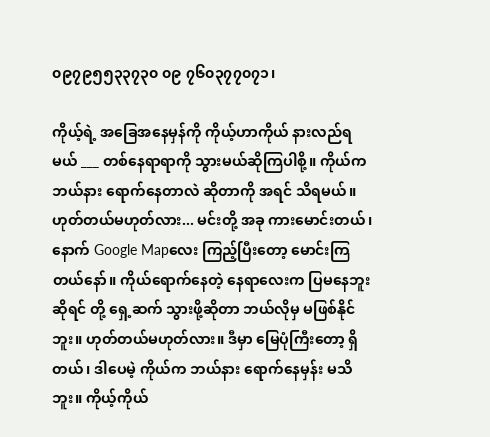၀၉၇၉၅၅၃၃၇၃၀ ၀၉ ၇၆၀၃၇၇၀၇၁၊

ကိုယ့်ရဲ့ အခြေအနေမှန်ကို ကိုယ့်ဟာကိုယ် နားလည်ရမယ် ___ တစ်နေရာရာကို သွားမယ်ဆိုကြပါစို့။ ကိုယ်က ဘယ်နား ရောက်နေတာလဲ ဆိုတာကို အရင် သိရမယ်။ ဟုတ်တယ်မဟုတ်လား... မင်းတို့ အခု ကားမောင်းတယ်၊ နောက် Google Mapလေး ကြည့်ပြီးတော့ မောင်းကြတယ်နော်။ ကိုယ်ရောက်နေတဲ့ နေရာလေးက ပြမနေဘူးဆိုရင် တို့ ရှေ့ဆက် သွားဖို့ဆိုတာ ဘယ်လိုမှ မဖြစ်နိုင်ဘူး။ ဟုတ်တယ်မဟုတ်လား။ ဒီမှာ မြေပုံကြီးတော့ ရှိတယ်၊ ဒါပေမဲ့ ကိုယ်က ဘယ်နား ရောက်နေမှန်း မသိဘူး။ ကိုယ့်ကိုယ်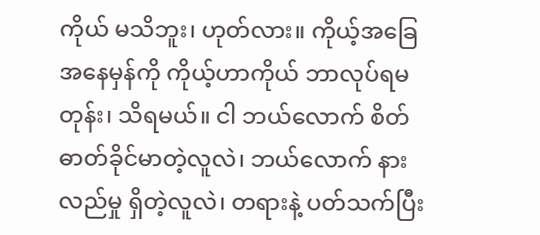ကိုယ် မသိဘူး၊ ဟုတ်လား။ ကိုယ့်အခြေအနေမှန်ကို ကိုယ့်ဟာကိုယ် ဘာလုပ်ရမတုန်း၊ သိရမယ်။ ငါ ဘယ်လောက် စိတ်ဓာတ်ခိုင်မာတဲ့လူလဲ၊ ဘယ်လောက် နားလည်မှု ရှိတဲ့လူလဲ၊ တရားနဲ့ ပတ်သက်ပြီး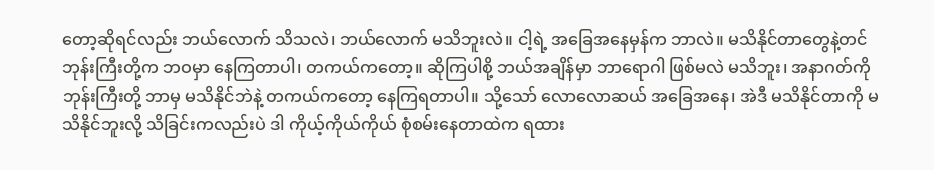တော့ဆိုရင်လည်း ဘယ်လောက် သိသလဲ၊ ဘယ်လောက် မသိဘူးလဲ။ ငါ့ရဲ့ အခြေအနေမှန်က ဘာလဲ။ မသိနိုင်တာတွေနဲ့တင် ဘုန်းကြီးတို့က ဘဝမှာ နေကြတာပါ၊ တကယ်ကတော့။ ဆိုကြပါစို့ ဘယ်အချိန်မှာ ဘာရောဂါ ဖြစ်မလဲ မသိဘူး၊ အနာဂတ်ကို ဘုန်းကြီးတို့ ဘာမှ မသိနိုင်ဘဲနဲ့ တကယ်ကတော့ နေကြရတာပါ။ သို့သော် လောလောဆယ် အခြေအနေ၊ အဲဒီ မသိနိုင်တာကို မသိနိုင်ဘူးလို့ သိခြင်းကလည်းပဲ ဒါ ကိုယ့်ကိုယ်ကိုယ် စုံစမ်းနေတာထဲက ရထား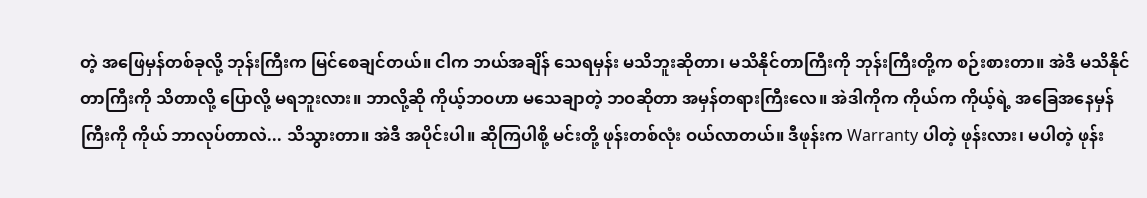တဲ့ အဖြေမှန်တစ်ခုလို့ ဘုန်းကြီးက မြင်စေချင်တယ်။ ငါက ဘယ်အချိန် သေရမှန်း မသိဘူးဆိုတာ၊ မသိနိုင်တာကြီးကို ဘုန်းကြီးတို့က စဉ်းစားတာ။ အဲဒီ မသိနိုင်တာကြီးကို သိတာလို့ ပြောလို့ မရဘူးလား။ ဘာလို့ဆို ကိုယ့်ဘဝဟာ မသေချာတဲ့ ဘဝဆိုတာ အမှန်တရားကြီးလေ။ အဲဒါကိုက ကိုယ်က ကိုယ့်ရဲ့ အခြေအနေမှန်ကြီးကို ကိုယ် ဘာလုပ်တာလဲ... သိသွားတာ။ အဲဒီ အပိုင်းပါ။ ဆိုကြပါစို့ မင်းတို့ ဖုန်းတစ်လုံး ဝယ်လာတယ်။ ဒီဖုန်းက Warranty ပါတဲ့ ဖုန်းလား၊ မပါတဲ့ ဖုန်း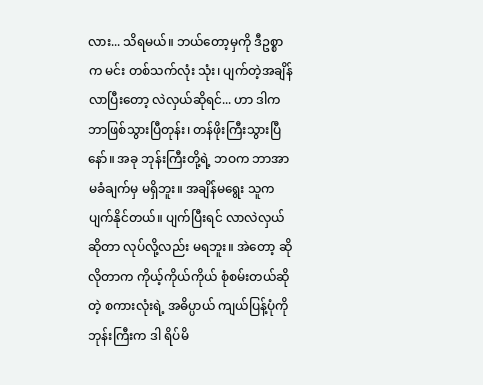လား... သိရမယ်။ ဘယ်တော့မှကို ဒီဥစ္စာက မင်း တစ်သက်လုံး သုံး၊ ပျက်တဲ့အချိန် လာပြီးတော့ လဲလှယ်ဆိုရင်... ဟာ ဒါက ဘာဖြစ်သွားပြီတုန်း၊ တန်ဖိုးကြီးသွားပြီနော်။ အခု ဘုန်းကြီးတို့ရဲ့ ဘဝက ဘာအာမခံချက်မှ မရှိဘူး။ အချိန်မရွေး သူက ပျက်နိုင်တယ်။ ပျက်ပြီးရင် လာလဲလှယ်ဆိုတာ လုပ်လို့လည်း မရဘူး။ အဲတော့ ဆိုလိုတာက ကိုယ့်ကိုယ်ကိုယ် စုံစမ်းတယ်ဆိုတဲ့ စကားလုံးရဲ့ အဓိပ္ပာယ် ကျယ်ပြန့်ပုံကို ဘုန်းကြီးက ဒါ ရိပ်မိ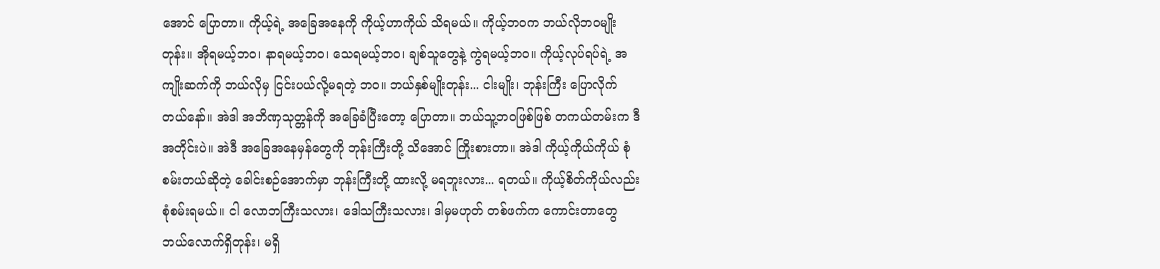အောင် ပြောတာ။ ကိုယ့်ရဲ့ အခြေအနေကို ကိုယ့်ဟာကိုယ် သိရမယ်။ ကိုယ့်ဘဝက ဘယ်လိုဘဝမျိုးတုန်း။ အိုရမယ့်ဘဝ၊ နာရမယ့်ဘဝ၊ သေရမယ့်ဘဝ၊ ချစ်သူတွေနဲ့ ကွဲရမယ့်ဘဝ။ ကိုယ့်လုပ်ရပ်ရဲ့ အကျိုးဆက်ကို ဘယ်လိုမှ ငြင်းပယ်လို့မရတဲ့ ဘဝ။ ဘယ်နှစ်မျိုးတုန်း... ငါးမျိုး၊ ဘုန်းကြီး ပြောလိုက်တယ်နော်။ အဲဒါ အဘိဏှသုတ္တန်ကို အခြေခံပြီးတော့ ပြောတာ။ ဘယ်သူ့ဘဝဖြစ်ဖြစ် တကယ်တမ်းက ဒီအတိုင်းပဲ။ အဲဒီ အခြေအနေမှန်တွေကို ဘုန်းကြီးတို့ သိအောင် ကြိုးစားတာ။ အဲဒါ ကိုယ့်ကိုယ်ကိုယ် စုံစမ်းတယ်ဆိုတဲ့ ခေါင်းစဉ်အောက်မှာ ဘုန်းကြီးတို့ ထားလို့ မရဘူးလား... ရတယ်။ ကိုယ့်စိတ်ကိုယ်လည်း စုံစမ်းရမယ်။ ငါ လောဘကြီးသလား၊ ဒေါသကြီးသလား၊ ဒါမှမဟုတ် တစ်ဖက်က ကောင်းတာတွေ ဘယ်လောက်ရှိတုန်း၊ မရှိ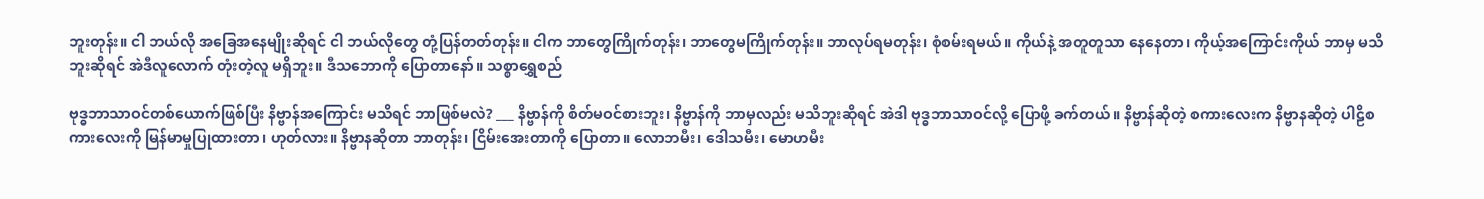ဘူးတုန်း။ ငါ ဘယ်လို အခြေအနေမျိုးဆိုရင် ငါ ဘယ်လိုတွေ တုံ့ပြန်တတ်တုန်း။ ငါက ဘာတွေကြိုက်တုန်း၊ ဘာတွေမကြိုက်တုန်း။ ဘာလုပ်ရမတုန်း၊ စုံစမ်းရမယ်။ ကိုယ်နဲ့ အတူတူသာ နေနေတာ၊ ကိုယ့်အကြောင်းကိုယ် ဘာမှ မသိဘူးဆိုရင် အဲဒီလူလောက် တုံးတဲ့လူ မရှိဘူး။ ဒီသဘောကို ပြောတာနော်။ သစ္စာရွှေစည်

ဗုဒ္ဓဘာသာဝင်တစ်ယောက်ဖြစ်ပြီး နိဗ္ဗာန်အကြောင်း မသိရင် ဘာဖြစ်မလဲ? ___ နိဗ္ဗာန်ကို စိတ်မဝင်စားဘူး၊ နိဗ္ဗာန်ကို ဘာမှလည်း မသိဘူးဆိုရင် အဲဒါ ဗုဒ္ဓဘာသာဝင်လို့ ပြောဖို့ ခက်တယ်။ နိဗ္ဗာန်ဆိုတဲ့ စကားလေးက နိဗ္ဗာနဆိုတဲ့ ပါဠိစကားလေးကို မြန်မာမှုပြုထားတာ၊ ဟုတ်လား။ နိဗ္ဗာနဆိုတာ ဘာတုန်း၊ ငြိမ်းအေးတာကို ပြောတာ။ လောဘမီး၊ ဒေါသမီး၊ မောဟမီး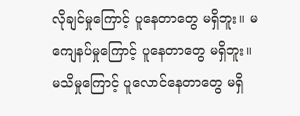လိုချင်မှုကြောင့် ပူနေတာတွေ မရှိဘူး။ မကျေနပ်မှုကြောင့် ပူနေတာတွေ မရှိဘူး။ မသိမှုကြောင့် ပူလောင်နေတာတွေ မရှိ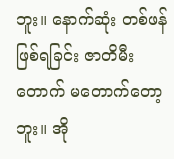ဘူး။ နောက်ဆုံး တစ်ဖန် ဖြစ်ရခြင်း ဇာတိမီးတောက် မတောက်တော့ဘူး။ အို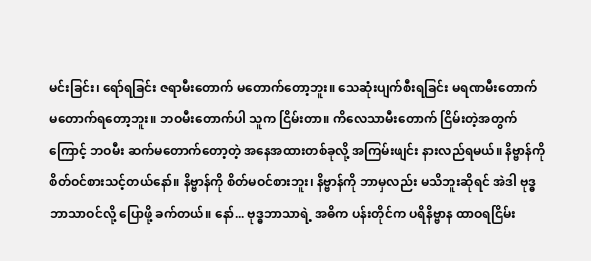မင်းခြင်း၊ ရော်ရခြင်း ဇရာမီးတောက် မတောက်တော့ဘူး။ သေဆုံးပျက်စီးရခြင်း မရဏမီးတောက် မတောက်ရတော့ဘူး။ ဘဝမီးတောက်ပါ သူက ငြိမ်းတာ။ ကိလေသာမီးတောက် ငြိမ်းတဲ့အတွက်ကြောင့် ဘဝမီး ဆက်မတောက်တော့တဲ့ အနေအထားတစ်ခုလို့ အကြမ်းဖျင်း နားလည်ရမယ်။ နိဗ္ဗာန်ကို စိတ်ဝင်စားသင့်တယ်နော်။ နိဗ္ဗာန်ကို စိတ်မဝင်စားဘူး၊ နိဗ္ဗာန်ကို ဘာမှလည်း မသိဘူးဆိုရင် အဲဒါ ဗုဒ္ဓဘာသာဝင်လို့ ပြောဖို့ ခက်တယ်။ နော်... ဗုဒ္ဓဘာသာရဲ့ အဓိက ပန်းတိုင်က ပရိနိဗ္ဗာန ထာဝရငြိမ်း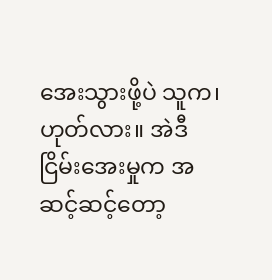အေးသွားဖို့ပဲ သူက၊ ဟုတ်လား။ အဲဒီ ငြိမ်းအေးမှုက အဆင့်ဆင့်တော့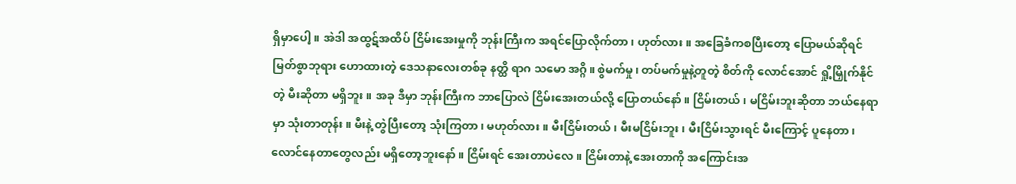ရှိမှာပေါ့။ အဲဒါ အထွဋ်အထိပ် ငြိမ်းအေးမှုကို ဘုန်းကြီးက အရင်ပြောလိုက်တာ၊ ဟုတ်လား။ အခြေခံကစပြီးတော့ ပြောမယ်ဆိုရင် မြတ်စွာဘုရား ဟောထားတဲ့ ဒေသနာလေးတစ်ခု နတ္ထိ ရာဂ သမော အဂ္ဂိ။ စွဲမက်မှု၊ တပ်မက်မှုနဲ့တူတဲ့ စိတ်ကို လောင်အောင် ရှို့မြှိုက်နိုင်တဲ့ မီးဆိုတာ မရှိဘူး။ အခု ဒီမှာ ဘုန်းကြီးက ဘာပြောလဲ ငြိမ်းအေးတယ်လို့ ပြောတယ်နော်။ ငြိမ်းတယ်၊ မငြိမ်းဘူးဆိုတာ ဘယ်နေရာမှာ သုံးတာတုန်း။ မီးနဲ့ တွဲပြီးတော့ သုံးကြတာ၊ မဟုတ်လား။ မီးငြိမ်းတယ်၊ မီးမငြိမ်းဘူး၊ မီးငြိမ်းသွားရင် မီးကြောင့် ပူနေတာ၊ လောင်နေတာတွေလည်း မရှိတော့ဘူးနော်။ ငြိမ်းရင် အေးတာပဲလေ။ ငြိမ်းတာနဲ့ အေးတာကို အကြောင်းအ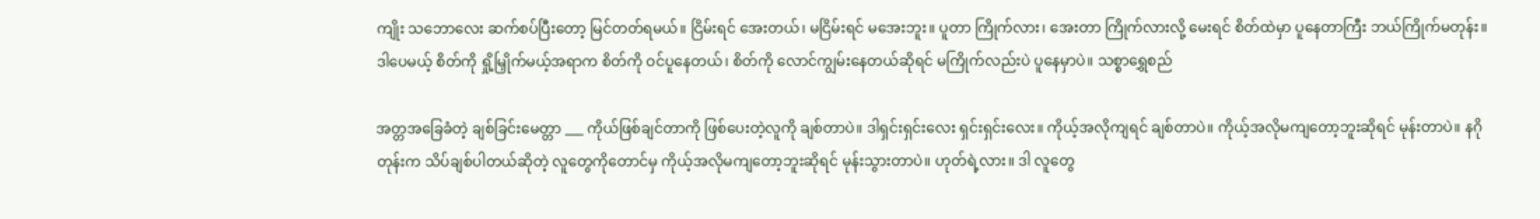ကျိုး သဘောလေး ဆက်စပ်ပြီးတော့ မြင်တတ်ရမယ်။ ငြိမ်းရင် အေးတယ်၊ မငြိမ်းရင် မအေးဘူး။ ပူတာ ကြိုက်လား၊ အေးတာ ကြိုက်လားလို့ မေးရင် စိတ်ထဲမှာ ပူနေတာကြီး ဘယ်ကြိုက်မတုန်း။ ဒါပေမယ့် စိတ်ကို ရှို့မြှိုက်မယ့်အရာက စိတ်ကို ဝင်ပူနေတယ်၊ စိတ်ကို လောင်ကျွမ်းနေတယ်ဆိုရင် မကြိုက်လည်းပဲ ပူနေမှာပဲ။ သစ္စာရွှေစည်

အတ္တအခြေခံတဲ့ ချစ်ခြင်းမေတ္တာ ___ ကိုယ်ဖြစ်ချင်တာကို ဖြစ်ပေးတဲ့လူကို ချစ်တာပဲ။ ဒါရှင်းရှင်းလေး ရှင်းရှင်းလေး။ ကိုယ့်အလိုကျရင် ချစ်တာပဲ။ ကိုယ့်အလိုမကျတော့ဘူးဆိုရင် မုန်းတာပဲ။ နဂိုတုန်းက သိပ်ချစ်ပါတယ်ဆိုတဲ့ လူတွေကိုတောင်မှ ကိုယ့်အလိုမကျတော့ဘူးဆိုရင် မုန်းသွားတာပဲ။ ဟုတ်ရဲ့လား။ ဒါ လူတွေ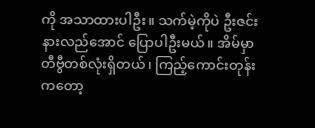ကို အသာထားပါဦး။ သက်မဲ့ကိုပဲ ဦးဇင်း နားလည်အောင် ပြောပါဦးမယ်။ အိမ်မှာ တီဗွီတစ်လုံးရှိတယ်၊ ကြည့်ကောင်းတုန်းကတော့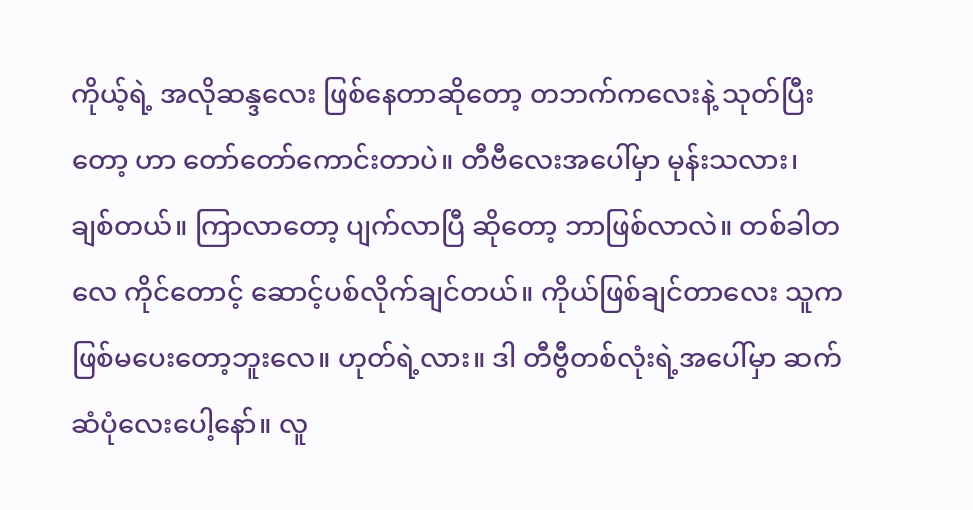ကိုယ့်ရဲ့ အလိုဆန္ဒလေး ဖြစ်နေတာဆိုတော့ တဘက်ကလေးနဲ့ သုတ်ပြီးတော့ ဟာ တော်တော်ကောင်းတာပဲ။ တီဗီလေးအပေါ်မှာ မုန်းသလား၊ ချစ်တယ်။ ကြာလာတော့ ပျက်လာပြီ ဆိုတော့ ဘာဖြစ်လာလဲ။ တစ်ခါတလေ ကိုင်တောင့် ဆောင့်ပစ်လိုက်ချင်တယ်။ ကိုယ်ဖြစ်ချင်တာလေး သူက ဖြစ်မပေးတော့ဘူးလေ။ ဟုတ်ရဲ့လား။ ဒါ တီဗွီတစ်လုံးရဲ့အပေါ်မှာ ဆက်ဆံပုံလေးပေါ့နော်။ လူ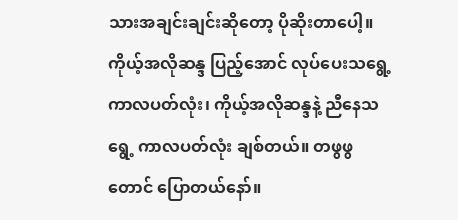သားအချင်းချင်းဆိုတော့ ပိုဆိုးတာပေါ့။ ကိုယ့်အလိုဆန္ဒ ပြည့်အောင် လုပ်ပေးသရွေ့ ကာလပတ်လုံး၊ ကိုယ့်အလိုဆန္ဒနဲ့ ညီနေသရွေ့ ကာလပတ်လုံး ချစ်တယ်။ တဖွဖွတောင် ပြောတယ်နော်။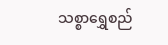သစ္စာရွှေစည်